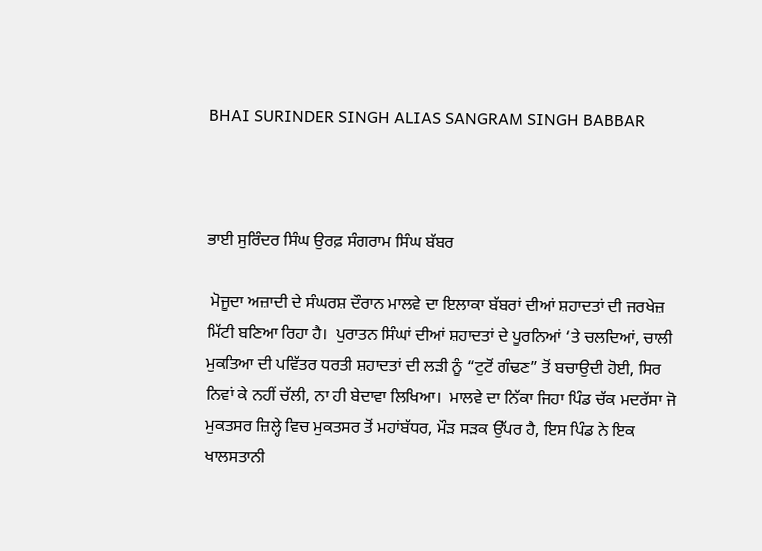BHAI SURINDER SINGH ALIAS SANGRAM SINGH BABBAR



ਭਾਈ ਸੁਰਿੰਦਰ ਸਿੰਘ ਉਰਫ਼ ਸੰਗਰਾਮ ਸਿੰਘ ਬੱਬਰ

 ਮੋਜੂਦਾ ਅਜ਼ਾਦੀ ਦੇ ਸੰਘਰਸ਼ ਦੌਰਾਨ ਮਾਲਵੇ ਦਾ ਇਲਾਕਾ ਬੱਬਰਾਂ ਦੀਆਂ ਸ਼ਹਾਦਤਾਂ ਦੀ ਜਰਖੇਜ਼ ਮਿੱਟੀ ਬਣਿਆ ਰਿਹਾ ਹੈ।  ਪੁਰਾਤਨ ਸਿੰਘਾਂ ਦੀਆਂ ਸ਼ਹਾਦਤਾਂ ਦੇ ਪੂਰਨਿਆਂ ‘ਤੇ ਚਲਦਿਆਂ, ਚਾਲੀ ਮੁਕਤਿਆ ਦੀ ਪਵਿੱਤਰ ਧਰਤੀ ਸ਼ਹਾਦਤਾਂ ਦੀ ਲੜੀ ਨੂੰ “ਟੁਟੋਂ ਗੰਢਣ” ਤੋਂ ਬਚਾਉਦੀ ਹੋਈ, ਸਿਰ ਨਿਵਾਂ ਕੇ ਨਹੀਂ ਚੱਲੀ, ਨਾ ਹੀ ਬੇਦਾਵਾ ਲਿਖਿਆ।  ਮਾਲਵੇ ਦਾ ਨਿੱਕਾ ਜਿਹਾ ਪਿੰਡ ਚੱਕ ਮਦਰੱਸਾ ਜੋ ਮੁਕਤਸਰ ਜ਼ਿਲ੍ਹੇ ਵਿਚ ਮੁਕਤਸਰ ਤੋਂ ਮਹਾਂਬੱਧਰ, ਮੌੜ ਸੜਕ ਉੱਪਰ ਹੈ, ਇਸ ਪਿੰਡ ਨੇ ਇਕ ਖਾਲਸਤਾਨੀ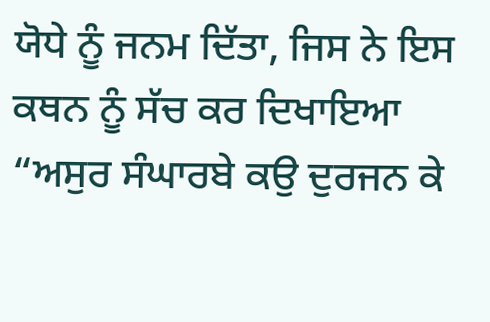ਯੋਧੇ ਨੂੰ ਜਨਮ ਦਿੱਤਾ, ਜਿਸ ਨੇ ਇਸ ਕਥਨ ਨੂੰ ਸੱਚ ਕਰ ਦਿਖਾਇਆ “ਅਸੁਰ ਸੰਘਾਰਬੇ ਕਉ ਦੁਰਜਨ ਕੇ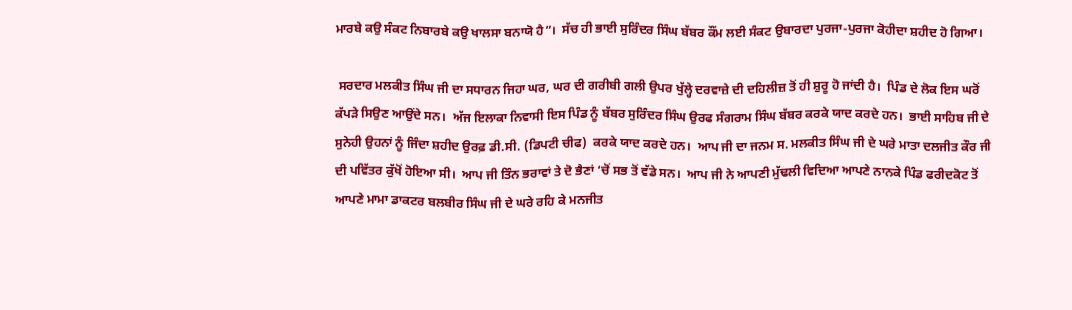ਮਾਰਬੇ ਕਉ ਸੰਕਟ ਨਿਬਾਰਬੇ ਕਉ ਖਾਲਸਾ ਬਨਾਯੋ ਹੈ”।  ਸੱਚ ਹੀ ਭਾਈ ਸੁਰਿੰਦਰ ਸਿੰਘ ਬੱਬਰ ਕੌਂਮ ਲਈ ਸੰਕਟ ਉਬਾਰਦਾ ਪੁਰਜਾ-ਪੁਰਜਾ ਕੋਹੀਦਾ ਸ਼ਹੀਦ ਹੋ ਗਿਆ।

 ਸਰਦਾਰ ਮਲਕੀਤ ਸਿੰਘ ਜੀ ਦਾ ਸਧਾਰਨ ਜਿਹਾ ਘਰ, ਘਰ ਦੀ ਗਰੀਬੀ ਗਲੀ ਉਪਰ ਖੁੱਲ੍ਹੇ ਦਰਵਾਜ਼ੇ ਦੀ ਦਹਿਲੀਜ਼ ਤੋਂ ਹੀ ਸ਼ੁਰੂ ਹੋ ਜਾਂਦੀ ਹੈ।  ਪਿੰਡ ਦੇ ਲੋਕ ਇਸ ਘਰੋਂ ਕੱਪੜੇ ਸਿਉਣ ਆਉਂਦੇ ਸਨ।  ਅੱਜ ਇਲਾਕਾ ਨਿਵਾਸੀ ਇਸ ਪਿੰਡ ਨੂੰ ਬੱਬਰ ਸੁਰਿੰਦਰ ਸਿੰਘ ਉਰਫ ਸੰਗਰਾਮ ਸਿੰਘ ਬੱਬਰ ਕਰਕੇ ਯਾਦ ਕਰਦੇ ਹਨ।  ਭਾਈ ਸਾਹਿਬ ਜੀ ਦੇ ਸੁਨੇਹੀ ਉਹਨਾਂ ਨੂੰ ਜਿੰਦਾ ਸ਼ਹੀਦ ਉਰਫ਼ ਡੀ.ਸੀ. (ਡਿਪਟੀ ਚੀਫ)  ਕਰਕੇ ਯਾਦ ਕਰਦੇ ਹਨ।  ਆਪ ਜੀ ਦਾ ਜਨਮ ਸ. ਮਲਕੀਤ ਸਿੰਘ ਜੀ ਦੇ ਘਰੇ ਮਾਤਾ ਦਲਜੀਤ ਕੌਰ ਜੀ ਦੀ ਪਵਿੱਤਰ ਕੁੱਖੋਂ ਹੋਇਆ ਸੀ।  ਆਪ ਜੀ ਤਿੰਨ ਭਰਾਵਾਂ ਤੇ ਦੋ ਭੈਣਾਂ ‘ਚੋਂ ਸਭ ਤੋਂ ਵੱਡੇ ਸਨ।  ਆਪ ਜੀ ਨੇ ਆਪਣੀ ਮੁੱਢਲੀ ਵਿਦਿਆ ਆਪਣੇ ਨਾਨਕੇ ਪਿੰਡ ਫਰੀਦਕੋਟ ਤੋਂ ਆਪਣੇ ਮਾਮਾ ਡਾਕਟਰ ਬਲਬੀਰ ਸਿੰਘ ਜੀ ਦੇ ਘਰੇ ਰਹਿ ਕੇ ਮਨਜੀਤ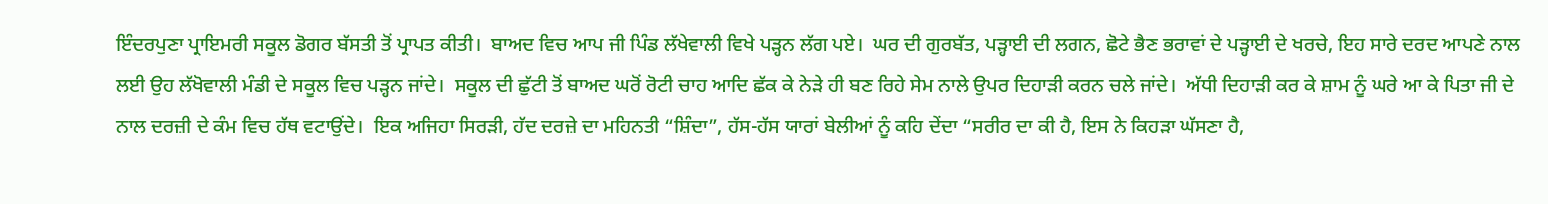ਇੰਦਰਪੁਣਾ ਪ੍ਰਾਇਮਰੀ ਸਕੂਲ ਡੋਗਰ ਬੱਸਤੀ ਤੋਂ ਪ੍ਰਾਪਤ ਕੀਤੀ।  ਬਾਅਦ ਵਿਚ ਆਪ ਜੀ ਪਿੰਡ ਲੱਖੇਵਾਲੀ ਵਿਖੇ ਪੜ੍ਹਨ ਲੱਗ ਪਏ।  ਘਰ ਦੀ ਗੁਰਬੱਤ, ਪੜ੍ਹਾਈ ਦੀ ਲਗਨ, ਛੋਟੇ ਭੈਣ ਭਰਾਵਾਂ ਦੇ ਪੜ੍ਹਾਈ ਦੇ ਖਰਚੇ, ਇਹ ਸਾਰੇ ਦਰਦ ਆਪਣੇ ਨਾਲ ਲਈ ਉਹ ਲੱਖੋਵਾਲੀ ਮੰਡੀ ਦੇ ਸਕੂਲ ਵਿਚ ਪੜ੍ਹਨ ਜਾਂਦੇ।  ਸਕੂਲ ਦੀ ਛੁੱਟੀ ਤੋਂ ਬਾਅਦ ਘਰੋਂ ਰੋਟੀ ਚਾਹ ਆਦਿ ਛੱਕ ਕੇ ਨੇੜੇ ਹੀ ਬਣ ਰਿਹੇ ਸੇਮ ਨਾਲੇ ਉਪਰ ਦਿਹਾੜੀ ਕਰਨ ਚਲੇ ਜਾਂਦੇ।  ਅੱਧੀ ਦਿਹਾੜੀ ਕਰ ਕੇ ਸ਼ਾਮ ਨੂੰ ਘਰੇ ਆ ਕੇ ਪਿਤਾ ਜੀ ਦੇ ਨਾਲ ਦਰਜ਼ੀ ਦੇ ਕੰਮ ਵਿਚ ਹੱਥ ਵਟਾਉਂਦੇ।  ਇਕ ਅਜਿਹਾ ਸਿਰੜੀ, ਹੱਦ ਦਰਜ਼ੇ ਦਾ ਮਹਿਨਤੀ “ਸ਼ਿੰਦਾ”, ਹੱਸ-ਹੱਸ ਯਾਰਾਂ ਬੇਲੀਆਂ ਨੂੰ ਕਹਿ ਦੇਂਦਾ “ਸਰੀਰ ਦਾ ਕੀ ਹੈ, ਇਸ ਨੇ ਕਿਹੜਾ ਘੱਸਣਾ ਹੈ,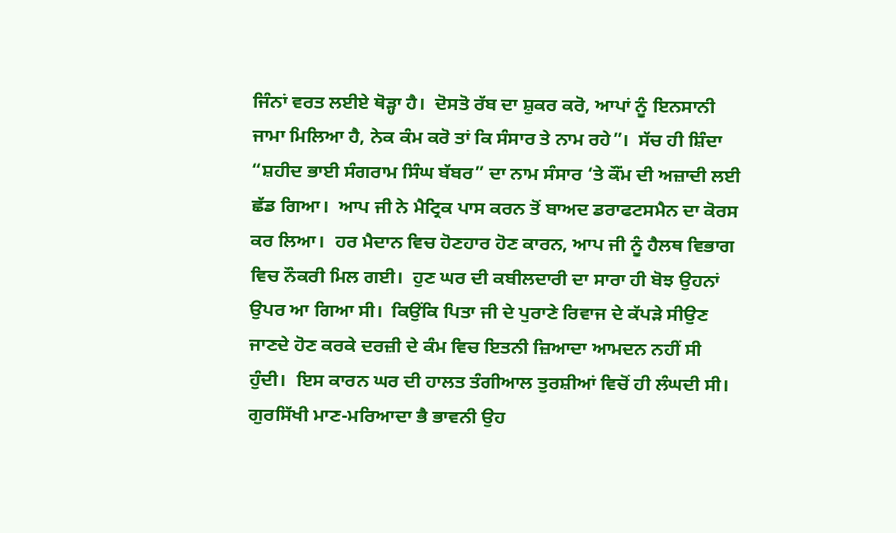ਜਿੰਨਾਂ ਵਰਤ ਲਈਏ ਥੋੜ੍ਹਾ ਹੈ।  ਦੋਸਤੋ ਰੱਬ ਦਾ ਸ਼ੁਕਰ ਕਰੋ, ਆਪਾਂ ਨੂੰ ਇਨਸਾਨੀ ਜਾਮਾ ਮਿਲਿਆ ਹੈ, ਨੇਕ ਕੰਮ ਕਰੋ ਤਾਂ ਕਿ ਸੰਸਾਰ ਤੇ ਨਾਮ ਰਹੇ”।  ਸੱਚ ਹੀ ਸ਼ਿੰਦਾ “ਸ਼ਹੀਦ ਭਾਈ ਸੰਗਰਾਮ ਸਿੰਘ ਬੱਬਰ” ਦਾ ਨਾਮ ਸੰਸਾਰ ‘ਤੇ ਕੌਂਮ ਦੀ ਅਜ਼ਾਦੀ ਲਈ ਛੱਡ ਗਿਆ।  ਆਪ ਜੀ ਨੇ ਮੈਟ੍ਰਿਕ ਪਾਸ ਕਰਨ ਤੋਂ ਬਾਅਦ ਡਰਾਫਟਸਮੈਨ ਦਾ ਕੋਰਸ ਕਰ ਲਿਆ।  ਹਰ ਮੈਦਾਨ ਵਿਚ ਹੋਣਹਾਰ ਹੋਣ ਕਾਰਨ, ਆਪ ਜੀ ਨੂੰ ਹੈਲਥ ਵਿਭਾਗ ਵਿਚ ਨੌਕਰੀ ਮਿਲ ਗਈ।  ਹੁਣ ਘਰ ਦੀ ਕਬੀਲਦਾਰੀ ਦਾ ਸਾਰਾ ਹੀ ਬੋਝ ਉਹਨਾਂ ਉਪਰ ਆ ਗਿਆ ਸੀ।  ਕਿਉਂਕਿ ਪਿਤਾ ਜੀ ਦੇ ਪੁਰਾਣੇ ਰਿਵਾਜ ਦੇ ਕੱਪੜੇ ਸੀਉਣ ਜਾਣਦੇ ਹੋਣ ਕਰਕੇ ਦਰਜ਼ੀ ਦੇ ਕੰਮ ਵਿਚ ਇਤਨੀ ਜ਼ਿਆਦਾ ਆਮਦਨ ਨਹੀਂ ਸੀ ਹੁੰਦੀ।  ਇਸ ਕਾਰਨ ਘਰ ਦੀ ਹਾਲਤ ਤੰਗੀਆਲ ਤੁਰਸ਼ੀਆਂ ਵਿਚੋਂ ਹੀ ਲੰਘਦੀ ਸੀ।  ਗੁਰਸਿੱਖੀ ਮਾਣ-ਮਰਿਆਦਾ ਭੈ ਭਾਵਨੀ ਉਹ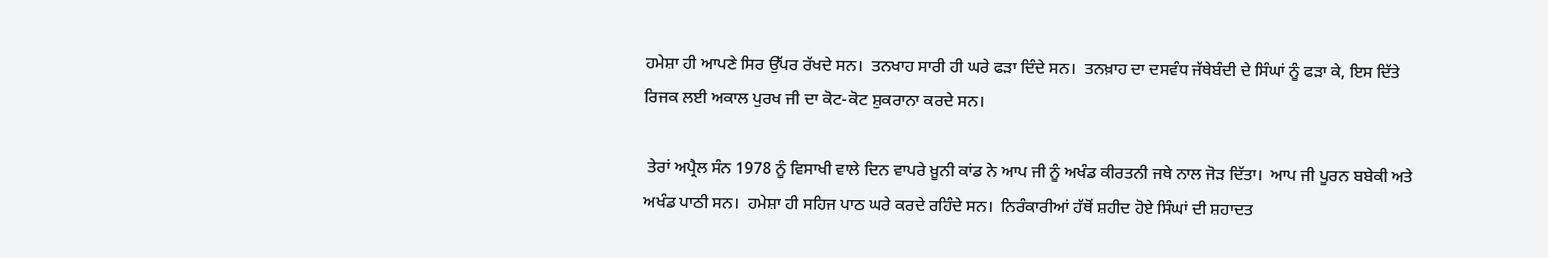ਹਮੇਸ਼ਾ ਹੀ ਆਪਣੇ ਸਿਰ ਉੱਪਰ ਰੱਖਦੇ ਸਨ।  ਤਨਖਾਹ ਸਾਰੀ ਹੀ ਘਰੇ ਫੜਾ ਦਿੰਦੇ ਸਨ।  ਤਨਖ਼ਾਹ ਦਾ ਦਸਵੰਧ ਜੱਥੇਬੰਦੀ ਦੇ ਸਿੰਘਾਂ ਨੂੰ ਫੜਾ ਕੇ, ਇਸ ਦਿੱਤੇ ਰਿਜਕ ਲਈ ਅਕਾਲ ਪੁਰਖ ਜੀ ਦਾ ਕੋਟ-ਕੋਟ ਸ਼ੁਕਰਾਨਾ ਕਰਦੇ ਸਨ।

 ਤੇਰਾਂ ਅਪ੍ਰੈਲ ਸੰਨ 1978 ਨੂੰ ਵਿਸਾਖੀ ਵਾਲੇ ਦਿਨ ਵਾਪਰੇ ਖ਼ੂਨੀ ਕਾਂਡ ਨੇ ਆਪ ਜੀ ਨੂੰ ਅਖੰਡ ਕੀਰਤਨੀ ਜਥੇ ਨਾਲ ਜੋੜ ਦਿੱਤਾ।  ਆਪ ਜੀ ਪੂਰਨ ਬਬੇਕੀ ਅਤੇ ਅਖੰਡ ਪਾਠੀ ਸਨ।  ਹਮੇਸ਼ਾ ਹੀ ਸਹਿਜ ਪਾਠ ਘਰੇ ਕਰਦੇ ਰਹਿੰਦੇ ਸਨ।  ਨਿਰੰਕਾਰੀਆਂ ਹੱਥੋਂ ਸ਼ਹੀਦ ਹੋਏ ਸਿੰਘਾਂ ਦੀ ਸ਼ਹਾਦਤ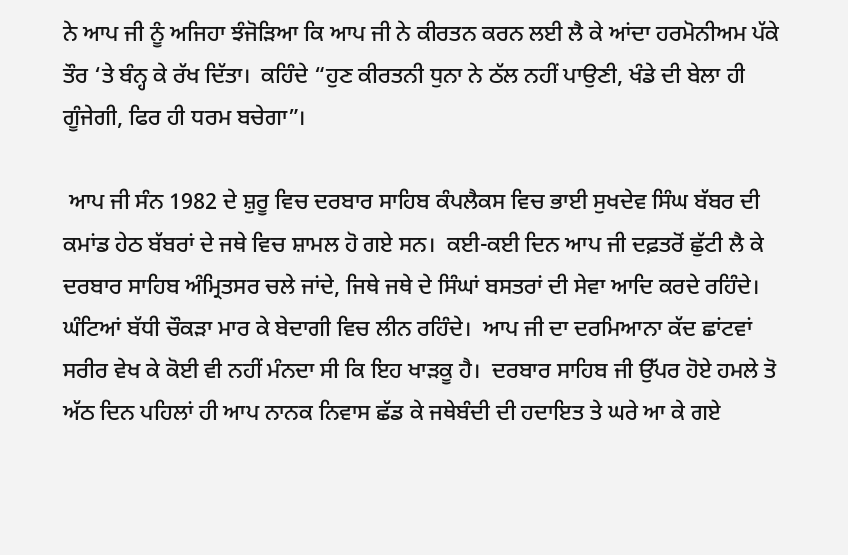ਨੇ ਆਪ ਜੀ ਨੂੰ ਅਜਿਹਾ ਝੰਜੋੜਿਆ ਕਿ ਆਪ ਜੀ ਨੇ ਕੀਰਤਨ ਕਰਨ ਲਈ ਲੈ ਕੇ ਆਂਦਾ ਹਰਮੋਨੀਅਮ ਪੱਕੇ ਤੌਰ ‘ਤੇ ਬੰਨ੍ਹ ਕੇ ਰੱਖ ਦਿੱਤਾ।  ਕਹਿੰਦੇ “ਹੁਣ ਕੀਰਤਨੀ ਧੁਨਾ ਨੇ ਠੱਲ ਨਹੀਂ ਪਾਉਣੀ, ਖੰਡੇ ਦੀ ਬੇਲਾ ਹੀ ਗੂੰਜੇਗੀ, ਫਿਰ ਹੀ ਧਰਮ ਬਚੇਗਾ”।

 ਆਪ ਜੀ ਸੰਨ 1982 ਦੇ ਸ਼ੁਰੂ ਵਿਚ ਦਰਬਾਰ ਸਾਹਿਬ ਕੰਪਲੈਕਸ ਵਿਚ ਭਾਈ ਸੁਖਦੇਵ ਸਿੰਘ ਬੱਬਰ ਦੀ ਕਮਾਂਡ ਹੇਠ ਬੱਬਰਾਂ ਦੇ ਜਥੇ ਵਿਚ ਸ਼ਾਮਲ ਹੋ ਗਏ ਸਨ।  ਕਈ-ਕਈ ਦਿਨ ਆਪ ਜੀ ਦਫ਼ਤਰੋਂ ਛੁੱਟੀ ਲੈ ਕੇ ਦਰਬਾਰ ਸਾਹਿਬ ਅੰਮ੍ਰਿਤਸਰ ਚਲੇ ਜਾਂਦੇ, ਜਿਥੇ ਜਥੇ ਦੇ ਸਿੰਘਾਂ ਬਸਤਰਾਂ ਦੀ ਸੇਵਾ ਆਦਿ ਕਰਦੇ ਰਹਿੰਦੇ।  ਘੰਟਿਆਂ ਬੱਧੀ ਚੌਕੜਾ ਮਾਰ ਕੇ ਬੇਦਾਗੀ ਵਿਚ ਲੀਨ ਰਹਿੰਦੇ।  ਆਪ ਜੀ ਦਾ ਦਰਮਿਆਨਾ ਕੱਦ ਛਾਂਟਵਾਂ ਸਰੀਰ ਵੇਖ ਕੇ ਕੋਈ ਵੀ ਨਹੀਂ ਮੰਨਦਾ ਸੀ ਕਿ ਇਹ ਖਾੜਕੂ ਹੈ।  ਦਰਬਾਰ ਸਾਹਿਬ ਜੀ ਉੱਪਰ ਹੋਏ ਹਮਲੇ ਤੋ ਅੱਠ ਦਿਨ ਪਹਿਲਾਂ ਹੀ ਆਪ ਨਾਨਕ ਨਿਵਾਸ ਛੱਡ ਕੇ ਜਥੇਬੰਦੀ ਦੀ ਹਦਾਇਤ ਤੇ ਘਰੇ ਆ ਕੇ ਗਏ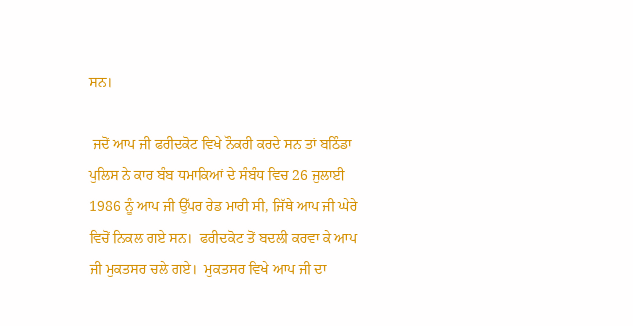ਸਨ।

 ਜਦੋਂ ਆਪ ਜੀ ਫਰੀਦਕੋਟ ਵਿਖੇ ਨੌਕਰੀ ਕਰਦੇ ਸਨ ਤਾਂ ਬਠਿੰਡਾ ਪੁਲਿਸ ਨੇ ਕਾਰ ਬੰਬ ਧਮਾਕਿਆਂ ਦੇ ਸੰਬੰਧ ਵਿਚ 26 ਜੁਲਾਈ 1986 ਨੂੰ ਆਪ ਜੀ ਉੱਪਰ ਰੇਡ ਮਾਰੀ ਸੀ, ਜਿੱਥੇ ਆਪ ਜੀ ਘੇਰੇ ਵਿਚੋਂ ਨਿਕਲ ਗਏ ਸਨ।  ਫਰੀਦਕੋਟ ਤੋਂ ਬਦਲੀ ਕਰਵਾ ਕੇ ਆਪ ਜੀ ਮੁਕਤਸਰ ਚਲੇ ਗਏ।  ਮੁਕਤਸਰ ਵਿਖੇ ਆਪ ਜੀ ਦਾ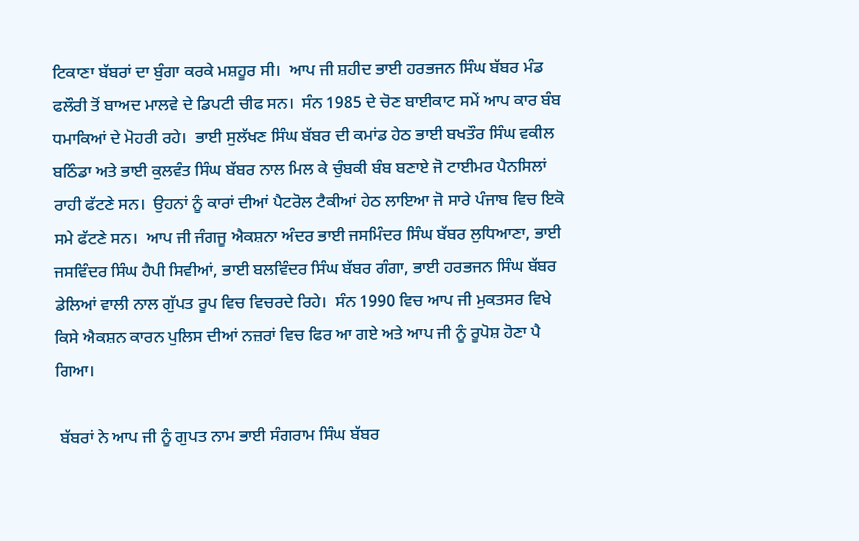ਟਿਕਾਣਾ ਬੱਬਰਾਂ ਦਾ ਬੁੰਗਾ ਕਰਕੇ ਮਸ਼ਹੂਰ ਸੀ।  ਆਪ ਜੀ ਸ਼ਹੀਦ ਭਾਈ ਹਰਭਜਨ ਸਿੰਘ ਬੱਬਰ ਮੰਡ ਫਲੌਰੀ ਤੋਂ ਬਾਅਦ ਮਾਲਵੇ ਦੇ ਡਿਪਟੀ ਚੀਫ ਸਨ।  ਸੰਨ 1985 ਦੇ ਚੋਣ ਬਾਈਕਾਟ ਸਮੇਂ ਆਪ ਕਾਰ ਬੰਬ ਧਮਾਕਿਆਂ ਦੇ ਮੋਹਰੀ ਰਹੇ।  ਭਾਈ ਸੁਲੱਖਣ ਸਿੰਘ ਬੱਬਰ ਦੀ ਕਮਾਂਡ ਹੇਠ ਭਾਈ ਬਖਤੌਰ ਸਿੰਘ ਵਕੀਲ ਬਠਿੰਡਾ ਅਤੇ ਭਾਈ ਕੁਲਵੰਤ ਸਿੰਘ ਬੱਬਰ ਨਾਲ ਮਿਲ ਕੇ ਚੁੰਬਕੀ ਬੰਬ ਬਣਾਏ ਜੋ ਟਾਈਮਰ ਪੈਨਸਿਲਾਂ ਰਾਹੀ ਫੱਟਣੇ ਸਨ।  ਉਹਨਾਂ ਨੂੰ ਕਾਰਾਂ ਦੀਆਂ ਪੈਟਰੋਲ ਟੈਕੀਆਂ ਹੇਠ ਲਾਇਆ ਜੋ ਸਾਰੇ ਪੰਜਾਬ ਵਿਚ ਇਕੋ ਸਮੇ ਫੱਟਣੇ ਸਨ।  ਆਪ ਜੀ ਜੰਗਜੂ ਐਕਸ਼ਨਾ ਅੰਦਰ ਭਾਈ ਜਸਮਿੰਦਰ ਸਿੰਘ ਬੱਬਰ ਲੁਧਿਆਣਾ, ਭਾਈ ਜਸਵਿੰਦਰ ਸਿੰਘ ਹੈਪੀ ਸਿਵੀਆਂ, ਭਾਈ ਬਲਵਿੰਦਰ ਸਿੰਘ ਬੱਬਰ ਗੰਗਾ, ਭਾਈ ਹਰਭਜਨ ਸਿੰਘ ਬੱਬਰ ਡੇਲਿਆਂ ਵਾਲੀ ਨਾਲ ਗੁੱਪਤ ਰੂਪ ਵਿਚ ਵਿਚਰਦੇ ਰਿਹੇ।  ਸੰਨ 1990 ਵਿਚ ਆਪ ਜੀ ਮੁਕਤਸਰ ਵਿਖੇ ਕਿਸੇ ਐਕਸ਼ਨ ਕਾਰਨ ਪੁਲਿਸ ਦੀਆਂ ਨਜ਼ਰਾਂ ਵਿਚ ਫਿਰ ਆ ਗਏ ਅਤੇ ਆਪ ਜੀ ਨੂੰ ਰੂਪੋਸ਼ ਹੋਣਾ ਪੈ ਗਿਆ।

 ਬੱਬਰਾਂ ਨੇ ਆਪ ਜੀ ਨੂੰ ਗੁਪਤ ਨਾਮ ਭਾਈ ਸੰਗਰਾਮ ਸਿੰਘ ਬੱਬਰ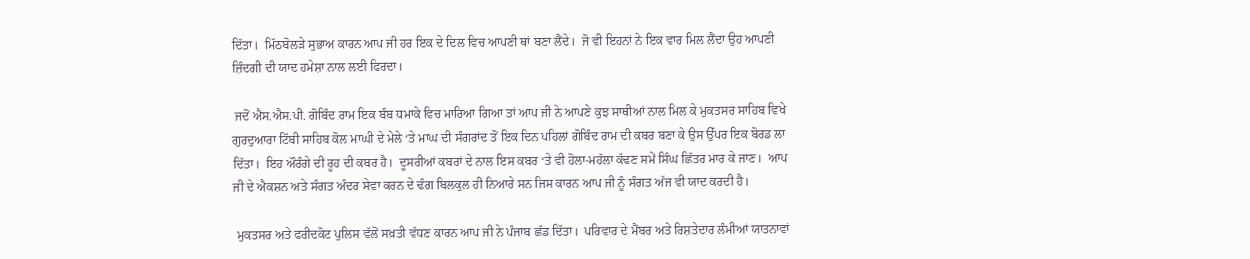ਦਿੱਤਾ।  ਮਿੱਠਬੋਲੜੇ ਸੁਭਾਅ ਕਾਰਨ ਆਪ ਜੀ ਹਰ ਇਕ ਦੇ ਦਿਲ ਵਿਚ ਆਪਣੀ ਥਾਂ ਬਣਾ ਲੈਂਦੇ।  ਜੋ ਵੀ ਇਹਨਾਂ ਨੇ ਇਕ ਵਾਰ ਮਿਲ ਲੈਂਦਾ ਉਹ ਆਪਣੀ ਜ਼ਿੰਦਗੀ ਦੀ ਯਾਦ ਹਮੇਸ਼ਾ ਨਾਲ ਲਈ ਫਿਰਦਾ।

 ਜਦੋਂ ਐਸ.ਐਸ.ਪੀ. ਗੋਬਿੰਦ ਰਾਮ ਇਕ ਬੰਬ ਧਮਾਕੇ ਵਿਚ ਮਾਰਿਆ ਗਿਆ ਤਾਂ ਆਪ ਜੀ ਨੇ ਆਪਣੇ ਕੁਝ ਸਾਥੀਆਂ ਨਾਲ ਮਿਲ ਕੇ ਮੁਕਤਸਰ ਸਾਹਿਬ ਵਿਖੇ ਗੁਰਦੁਆਰਾ ਟਿੱਬੀ ਸਾਹਿਬ ਕੋਲ ਮਾਘੀ ਦੇ ਮੇਲੇ ‘ਤੇ ਮਾਘ ਦੀ ਸੰਗਰਾਂਦ ਤੋਂ ਇਕ ਦਿਨ ਪਹਿਲਾਂ ਗੋਬਿੰਦ ਰਾਮ ਦੀ ਕਬਰ ਬਣਾ ਕੇ ਉਸ ਉੱਪਰ ਇਕ ਬੋਰਡ ਲਾ ਦਿੱਤਾ।  ਇਹ ਔਰੰਗੇ ਦੀ ਰੂਹ ਦੀ ਕਬਰ ਹੈ।  ਦੂਸਰੀਆਂ ਕਬਰਾਂ ਦੇ ਨਾਲ ਇਸ ਕਬਰ ‘ਤੇ ਵੀ ਹੋਲਾ-ਮਹੱਲਾ ਕੱਢਣ ਸਮੇਂ ਸਿੰਘ ਛਿੱਤਰ ਮਾਰ ਕੇ ਜਾਣ।  ਆਪ ਜੀ ਦੇ ਐਕਸ਼ਨ ਅਤੇ ਸੰਗਤ ਅੰਦਰ ਸੇਵਾ ਕਰਨ ਦੇ ਢੰਗ ਬਿਲਕੁਲ ਹੀ ਨਿਆਰੇ ਸਨ ਜਿਸ ਕਾਰਨ ਆਪ ਜੀ ਨੂੰ ਸੰਗਤ ਅੱਜ ਵੀ ਯਾਦ ਕਰਦੀ ਹੈ।

 ਮੁਕਤਸਰ ਅਤੇ ਫਰੀਦਕੋਟ ਪੁਲਿਸ ਵੱਲੋਂ ਸਖ਼ਤੀ ਵੱਧਣ ਕਾਰਨ ਆਪ ਜੀ ਨੇ ਪੰਜਾਬ ਛੱਡ ਦਿੱਤਾ।  ਪਰਿਵਾਰ ਦੇ ਮੈਂਬਰ ਅਤੇ ਰਿਸ਼ਤੇਦਾਰ ਲੰਮੀਆਂ ਯਾਤਨਾਵਾਂ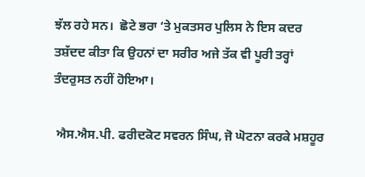ਝੱਲ ਰਹੇ ਸਨ।  ਛੋਟੇ ਭਰਾ ‘ਤੇ ਮੁਕਤਸਰ ਪੁਲਿਸ ਨੇ ਇਸ ਕਦਰ ਤਸ਼ੱਦਦ ਕੀਤਾ ਕਿ ਉਹਨਾਂ ਦਾ ਸਰੀਰ ਅਜੇ ਤੱਕ ਵੀ ਪੂਰੀ ਤਰ੍ਹਾਂ ਤੰਦਰੁਸਤ ਨਹੀਂ ਹੋਇਆ।

 ਐਸ.ਐਸ.ਪੀ. ਫਰੀਦਕੋਟ ਸਵਰਨ ਸਿੰਘ, ਜੋ ਘੋਟਨਾ ਕਰਕੇ ਮਸ਼ਹੂਰ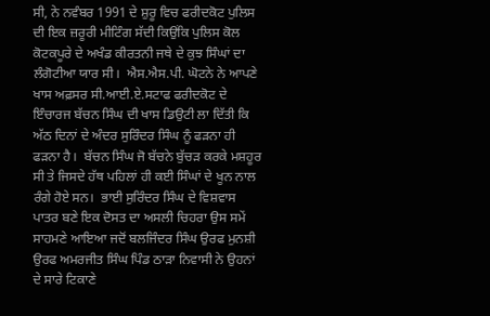ਸੀ, ਨੇ ਨਵੰਬਰ 1991 ਦੇ ਸ਼ੁਰੂ ਵਿਚ ਫਰੀਦਕੋਟ ਪੁਲਿਸ ਦੀ ਇਕ ਜ਼ਰੂਰੀ ਮੀਟਿੰਗ ਸੱਦੀ ਕਿਉਂਕਿ ਪੁਲਿਸ ਕੋਲ ਕੋਟਕਪੂਰੇ ਦੇ ਅਖੰਡ ਕੀਰਤਨੀ ਜਥੇ ਦੇ ਕੁਝ ਸਿੰਘਾਂ ਦਾ ਲੰਗੋਟੀਆ ਯਾਰ ਸੀ।  ਐਸ.ਐਸ.ਪੀ. ਘੋਟਨੇ ਨੇ ਆਪਣੇ ਖਾਸ ਅਫ਼ਸਰ ਸੀ.ਆਈ.ਏ.ਸਟਾਫ ਫਰੀਦਕੋਟ ਦੇ ਇੰਚਾਰਜ ਬੱਚਨ ਸਿੰਘ ਦੀ ਖਾਸ ਡਿਉਟੀ ਲਾ ਦਿੱਤੀ ਕਿ ਅੱਠ ਦਿਨਾਂ ਦੇ ਅੰਦਰ ਸੁਰਿੰਦਰ ਸਿੰਘ ਨੂੰ ਫੜਨਾ ਹੀ ਫੜਨਾ ਹੈ।  ਬੱਚਨ ਸਿੰਘ ਜੋ ਬੱਚਨੇ ਬੁੱਚੜ ਕਰਕੇ ਮਸ਼ਹੂਰ ਸੀ ਤੇ ਜਿਸਦੇ ਹੱਥ ਪਹਿਲਾਂ ਹੀ ਕਈ ਸਿੰਘਾਂ ਦੇ ਖੂਨ ਨਾਲ ਰੰਗੇ ਹੋਏ ਸਨ।  ਭਾਈ ਸੁਰਿੰਦਰ ਸਿੰਘ ਦੇ ਵਿਸ਼ਵਾਸ ਪਾਤਰ ਬਣੇ ਇਕ ਦੋਸਤ ਦਾ ਅਸਲੀ ਚਿਹਰਾ ਉਸ ਸਮੇਂ ਸਾਹਮਣੇ ਆਇਆ ਜਦੋਂ ਬਲਜਿੰਦਰ ਸਿੰਘ ਉਰਫ ਮੁਨਸ਼ੀ ਉਰਫ ਅਮਰਜੀਤ ਸਿੰਘ ਪਿੰਡ ਠਾੜਾ ਨਿਵਾਸੀ ਨੇ ਉਹਨਾਂ ਦੇ ਸਾਰੇ ਟਿਕਾਣੇ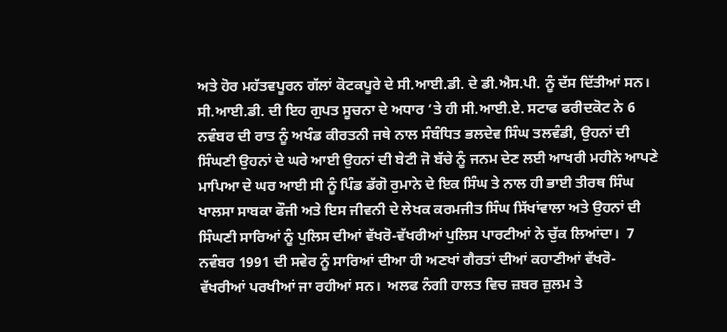ਅਤੇ ਹੋਰ ਮਹੱਤਵਪੂਰਨ ਗੱਲਾਂ ਕੋਟਕਪੂਰੇ ਦੇ ਸੀ.ਆਈ.ਡੀ. ਦੇ ਡੀ.ਐਸ.ਪੀ. ਨੂੰ ਦੱਸ ਦਿੱਤੀਆਂ ਸਨ।  ਸੀ.ਆਈ.ਡੀ. ਦੀ ਇਹ ਗੁਪਤ ਸੂਚਨਾ ਦੇ ਅਧਾਰ ‘ਤੇ ਹੀ ਸੀ.ਆਈ.ਏ. ਸਟਾਫ ਫਰੀਦਕੋਟ ਨੇ 6 ਨਵੰਬਰ ਦੀ ਰਾਤ ਨੂੰ ਅਖੰਡ ਕੀਰਤਨੀ ਜਥੇ ਨਾਲ ਸੰਬੰਧਿਤ ਭਲਦੇਵ ਸਿੰਘ ਤਲਵੰਡੀ, ਉਹਨਾਂ ਦੀ ਸਿੰਘਣੀ ਉਹਨਾਂ ਦੇ ਘਰੇ ਆਈ ਉਹਨਾਂ ਦੀ ਬੇਟੀ ਜੋ ਬੱਚੇ ਨੂੰ ਜਨਮ ਦੇਣ ਲਈ ਆਖਰੀ ਮਹੀਨੇ ਆਪਣੇ ਮਾਪਿਆ ਦੇ ਘਰ ਆਈ ਸੀ ਨੂੰ ਪਿੰਡ ਡੱਗੋ ਰੁਮਾਨੇ ਦੇ ਇਕ ਸਿੰਘ ਤੇ ਨਾਲ ਹੀ ਭਾਈ ਤੀਰਥ ਸਿੰਘ ਖਾਲਸਾ ਸਾਬਕਾ ਫੌਜੀ ਅਤੇ ਇਸ ਜੀਵਨੀ ਦੇ ਲੇਖਕ ਕਰਮਜੀਤ ਸਿੰਘ ਸਿੱਖਾਂਵਾਲਾ ਅਤੇ ਉਹਨਾਂ ਦੀ ਸਿੰਘਣੀ ਸਾਰਿਆਂ ਨੂੰ ਪੁਲਿਸ ਦੀਆਂ ਵੱਖਰੋ-ਵੱਖਰੀਆਂ ਪੁਲਿਸ ਪਾਰਟੀਆਂ ਨੇ ਚੁੱਕ ਲਿਆਂਦਾ।  7 ਨਵੰਬਰ 1991 ਦੀ ਸਵੇਰ ਨੂੰ ਸਾਰਿਆਂ ਦੀਆ ਹੀ ਅਣਖਾਂ ਗੈਰਤਾਂ ਦੀਆਂ ਕਹਾਣੀਆਂ ਵੱਖਰੋ-ਵੱਖਰੀਆਂ ਪਰਖੀਆਂ ਜਾ ਰਹੀਆਂ ਸਨ।  ਅਲਫ ਨੰਗੀ ਹਾਲਤ ਵਿਚ ਜ਼ਬਰ ਜ਼ੁਲਮ ਤੇ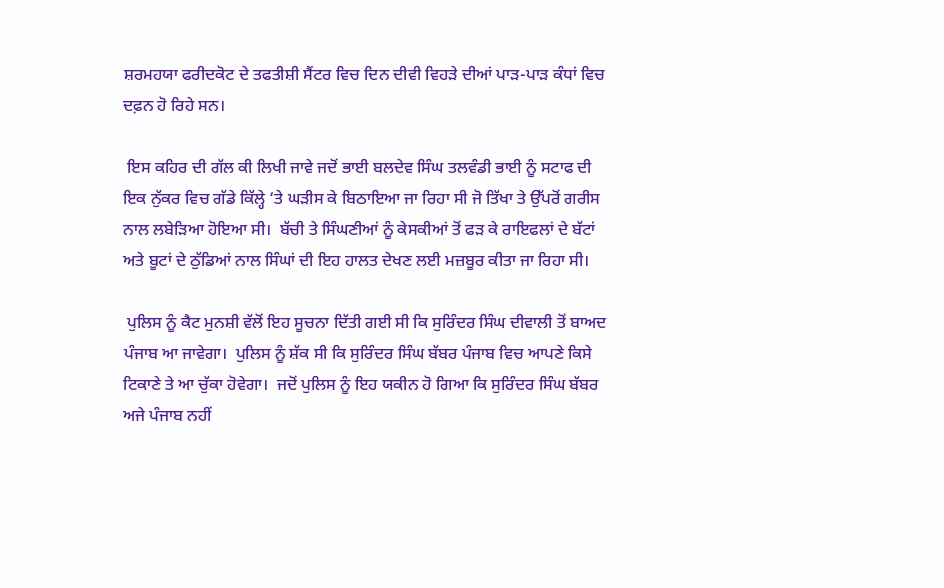ਸ਼ਰਮਹਯਾ ਫਰੀਦਕੋਟ ਦੇ ਤਫਤੀਸ਼ੀ ਸੈਂਟਰ ਵਿਚ ਦਿਨ ਦੀਵੀ ਵਿਹੜੇ ਦੀਆਂ ਪਾੜ-ਪਾੜ ਕੰਧਾਂ ਵਿਚ ਦਫ਼ਨ ਹੋ ਰਿਹੇ ਸਨ।

 ਇਸ ਕਹਿਰ ਦੀ ਗੱਲ ਕੀ ਲਿਖੀ ਜਾਵੇ ਜਦੋਂ ਭਾਈ ਬਲਦੇਵ ਸਿੰਘ ਤਲਵੰਡੀ ਭਾਈ ਨੂੰ ਸਟਾਫ ਦੀ ਇਕ ਨੁੱਕਰ ਵਿਚ ਗੱਡੇ ਕਿੱਲ੍ਹੇ ‘ਤੇ ਘੜੀਸ ਕੇ ਬਿਠਾਇਆ ਜਾ ਰਿਹਾ ਸੀ ਜੋ ਤਿੱਖਾ ਤੇ ਉੱਪਰੋਂ ਗਰੀਸ ਨਾਲ ਲਬੇੜਿਆ ਹੋਇਆ ਸੀ।  ਬੱਚੀ ਤੇ ਸਿੰਘਣੀਆਂ ਨੂੰ ਕੇਸਕੀਆਂ ਤੋਂ ਫੜ ਕੇ ਰਾਇਫਲਾਂ ਦੇ ਬੱਟਾਂ ਅਤੇ ਬੂਟਾਂ ਦੇ ਠੁੱਡਿਆਂ ਨਾਲ ਸਿੰਘਾਂ ਦੀ ਇਹ ਹਾਲਤ ਦੇਖਣ ਲਈ ਮਜ਼ਬੂਰ ਕੀਤਾ ਜਾ ਰਿਹਾ ਸੀ।

 ਪੁਲਿਸ ਨੂੰ ਕੈਟ ਮੁਨਸ਼ੀ ਵੱਲੋਂ ਇਹ ਸੂਚਨਾ ਦਿੱਤੀ ਗਈ ਸੀ ਕਿ ਸੁਰਿੰਦਰ ਸਿੰਘ ਦੀਵਾਲੀ ਤੋਂ ਬਾਅਦ ਪੰਜਾਬ ਆ ਜਾਵੇਗਾ।  ਪੁਲਿਸ ਨੂੰ ਸ਼ੱਕ ਸੀ ਕਿ ਸੁਰਿੰਦਰ ਸਿੰਘ ਬੱਬਰ ਪੰਜਾਬ ਵਿਚ ਆਪਣੇ ਕਿਸੇ ਟਿਕਾਣੇ ਤੇ ਆ ਚੁੱਕਾ ਹੋਵੇਗਾ।  ਜਦੋਂ ਪੁਲਿਸ ਨੂੰ ਇਹ ਯਕੀਨ ਹੋ ਗਿਆ ਕਿ ਸੁਰਿੰਦਰ ਸਿੰਘ ਬੱਬਰ ਅਜੇ ਪੰਜਾਬ ਨਹੀਂ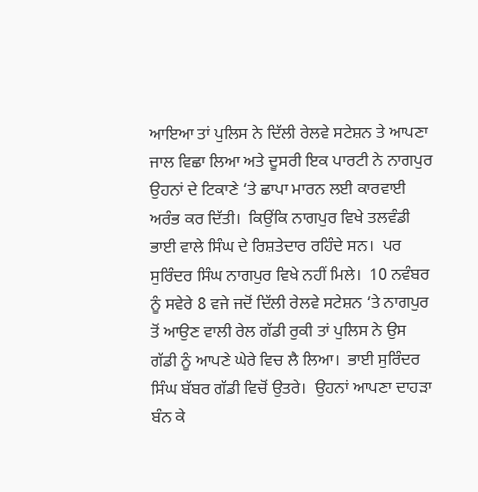ਆਇਆ ਤਾਂ ਪੁਲਿਸ ਨੇ ਦਿੱਲੀ ਰੇਲਵੇ ਸਟੇਸ਼ਨ ਤੇ ਆਪਣਾ ਜਾਲ ਵਿਛਾ ਲਿਆ ਅਤੇ ਦੂਸਰੀ ਇਕ ਪਾਰਟੀ ਨੇ ਨਾਗਪੁਰ ਉਹਨਾਂ ਦੇ ਟਿਕਾਣੇ ‘ਤੇ ਛਾਪਾ ਮਾਰਨ ਲਈ ਕਾਰਵਾਈ ਅਰੰਭ ਕਰ ਦਿੱਤੀ।  ਕਿਉਂਕਿ ਨਾਗਪੁਰ ਵਿਖੇ ਤਲਵੰਡੀ ਭਾਈ ਵਾਲੇ ਸਿੰਘ ਦੇ ਰਿਸ਼ਤੇਦਾਰ ਰਹਿੰਦੇ ਸਨ।  ਪਰ ਸੁਰਿੰਦਰ ਸਿੰਘ ਨਾਗਪੁਰ ਵਿਖੇ ਨਹੀਂ ਮਿਲੇ।  10 ਨਵੰਬਰ ਨੂੰ ਸਵੇਰੇ 8 ਵਜੇ ਜਦੋਂ ਦਿੱਲੀ ਰੇਲਵੇ ਸਟੇਸ਼ਨ ‘ਤੇ ਨਾਗਪੁਰ ਤੋਂ ਆਉਣ ਵਾਲੀ ਰੇਲ ਗੱਡੀ ਰੁਕੀ ਤਾਂ ਪੁਲਿਸ ਨੇ ਉਸ ਗੱਡੀ ਨੂੰ ਆਪਣੇ ਘੇਰੇ ਵਿਚ ਲੈ ਲਿਆ।  ਭਾਈ ਸੁਰਿੰਦਰ ਸਿੰਘ ਬੱਬਰ ਗੱਡੀ ਵਿਚੋਂ ਉਤਰੇ।  ਉਹਨਾਂ ਆਪਣਾ ਦਾਹੜਾ ਬੰਨ ਕੇ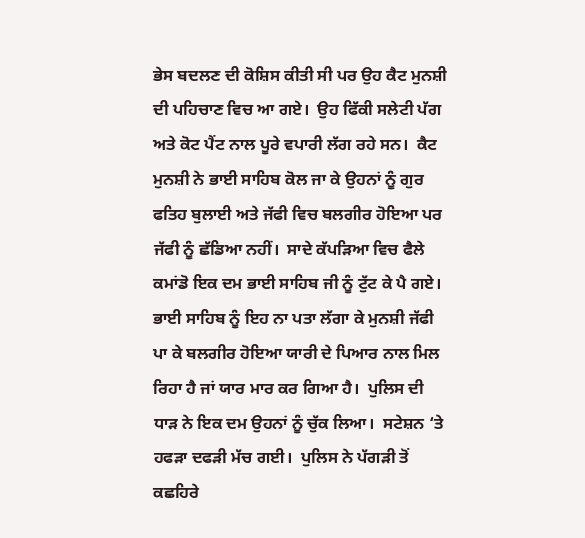ਭੇਸ ਬਦਲਣ ਦੀ ਕੋਸ਼ਿਸ ਕੀਤੀ ਸੀ ਪਰ ਉਹ ਕੈਟ ਮੁਨਸ਼ੀ ਦੀ ਪਹਿਚਾਣ ਵਿਚ ਆ ਗਏ।  ਉਹ ਫਿੱਕੀ ਸਲੇਟੀ ਪੱਗ ਅਤੇ ਕੋਟ ਪੈਂਟ ਨਾਲ ਪੂਰੇ ਵਪਾਰੀ ਲੱਗ ਰਹੇ ਸਨ।  ਕੈਟ ਮੁਨਸ਼ੀ ਨੇ ਭਾਈ ਸਾਹਿਬ ਕੋਲ ਜਾ ਕੇ ਉਹਨਾਂ ਨੂੰ ਗੁਰ ਫਤਿਹ ਬੁਲਾਈ ਅਤੇ ਜੱਫੀ ਵਿਚ ਬਲਗੀਰ ਹੋਇਆ ਪਰ ਜੱਫੀ ਨੂੰ ਛੱਡਿਆ ਨਹੀਂ।  ਸਾਦੇ ਕੱਪੜਿਆ ਵਿਚ ਫੈਲੇ ਕਮਾਂਡੋ ਇਕ ਦਮ ਭਾਈ ਸਾਹਿਬ ਜੀ ਨੂੰ ਟੁੱਟ ਕੇ ਪੈ ਗਏ।  ਭਾਈ ਸਾਹਿਬ ਨੂੰ ਇਹ ਨਾ ਪਤਾ ਲੱਗਾ ਕੇ ਮੁਨਸ਼ੀ ਜੱਫੀ ਪਾ ਕੇ ਬਲਗੀਰ ਹੋਇਆ ਯਾਰੀ ਦੇ ਪਿਆਰ ਨਾਲ ਮਿਲ ਰਿਹਾ ਹੈ ਜਾਂ ਯਾਰ ਮਾਰ ਕਰ ਗਿਆ ਹੈ।  ਪੁਲਿਸ ਦੀ ਧਾੜ ਨੇ ਇਕ ਦਮ ਉਹਨਾਂ ਨੂੰ ਚੁੱਕ ਲਿਆ।  ਸਟੇਸ਼ਨ ‘ਤੇ ਹਫੜਾ ਦਫੜੀ ਮੱਚ ਗਈ।  ਪੁਲਿਸ ਨੇ ਪੱਗੜੀ ਤੋਂ ਕਛਹਿਰੇ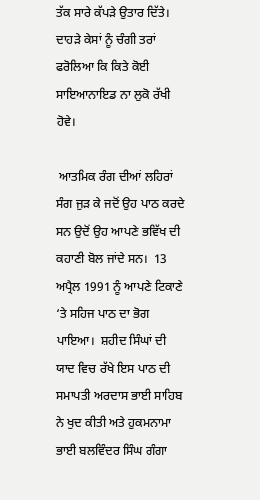ਤੱਕ ਸਾਰੇ ਕੱਪੜੇ ਉਤਾਰ ਦਿੱਤੇ।  ਦਾਹੜੇ ਕੇਸਾਂ ਨੂੰ ਚੰਗੀ ਤਰਾਂ ਫਰੋਲਿਆ ਕਿ ਕਿਤੇ ਕੋਈ ਸਾਇਆਨਾਇਡ ਨਾ ਲੁਕੋ ਰੱਖੀ ਹੋਵੇ।

 ਆਤਮਿਕ ਰੰਗ ਦੀਆਂ ਲਹਿਰਾਂ ਸੰਗ ਜੁੜ ਕੇ ਜਦੋਂ ਉਹ ਪਾਠ ਕਰਦੇ ਸਨ ਉਦੋਂ ਉਹ ਆਪਣੇ ਭਵਿੱਖ ਦੀ ਕਹਾਣੀ ਬੋਲ ਜਾਂਦੇ ਸਨ।  13 ਅਪ੍ਰੈਲ 1991 ਨੂੰ ਆਪਣੇ ਟਿਕਾਣੇ ‘ਤੇ ਸਹਿਜ ਪਾਠ ਦਾ ਭੋਗ ਪਾਇਆ।  ਸ਼ਹੀਦ ਸਿੰਘਾਂ ਦੀ ਯਾਦ ਵਿਚ ਰੱਖੇ ਇਸ ਪਾਠ ਦੀ ਸਮਾਪਤੀ ਅਰਦਾਸ ਭਾਈ ਸਾਹਿਬ ਨੇ ਖੁਦ ਕੀਤੀ ਅਤੇ ਹੁਕਮਨਾਮਾ ਭਾਈ ਬਲਵਿੰਦਰ ਸਿੰਘ ਗੰਗਾ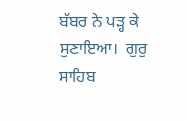ਬੱਬਰ ਨੇ ਪੜ੍ਹ ਕੇ ਸੁਣਾਇਆ।  ਗੁਰੁ ਸਾਹਿਬ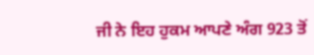ਜੀ ਨੇ ਇਹ ਹੁਕਮ ਆਪਣੇ ਅੰਗ 923 ਤੋਂ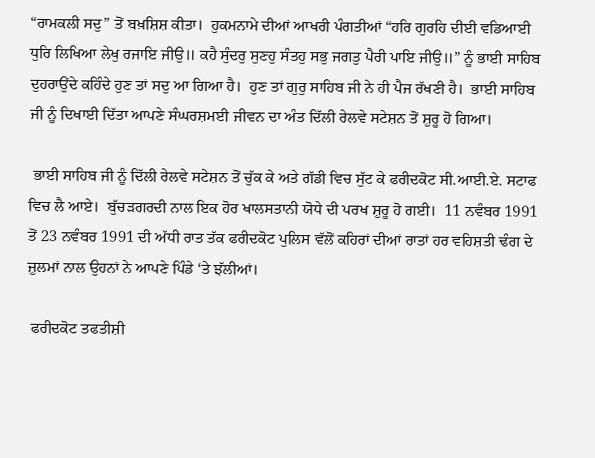“ਰਾਮਕਲੀ ਸਦੁ” ਤੋਂ ਬਖ਼ਸ਼ਿਸ਼ ਕੀਤਾ।  ਹੁਕਮਨਾਮੇ ਦੀਆਂ ਆਖਰੀ ਪੰਗਤੀਆਂ “ਹਰਿ ਗੁਰਹਿ ਦੀਈ ਵਡਿਆਈ ਧੁਰਿ ਲਿਖਿਆ ਲੇਖੁ ਰਜਾਇ ਜੀਉ॥ ਕਹੈ ਸੁੰਦਰੁ ਸੁਣਹੁ ਸੰਤਹੁ ਸਭੁ ਜਗਤੁ ਪੈਰੀ ਪਾਇ ਜੀਉ॥” ਨੂੰ ਭਾਈ ਸਾਹਿਬ ਦੁਹਰਾਉਂਦੇ ਕਹਿੰਦੇ ਹੁਣ ਤਾਂ ਸਦੁ ਆ ਗਿਆ ਹੈ।  ਹੁਣ ਤਾਂ ਗੁਰੁ ਸਾਹਿਬ ਜੀ ਨੇ ਹੀ ਪੈਜ ਰੱਖਣੀ ਹੈ।  ਭਾਈ ਸਾਹਿਬ ਜੀ ਨੂੰ ਦਿਖਾਈ ਦਿੱਤਾ ਆਪਣੇ ਸੰਘਰਸ਼ਮਈ ਜੀਵਨ ਦਾ ਅੰਤ ਦਿੱਲੀ ਰੇਲਵੇ ਸਟੇਸ਼ਨ ਤੋਂ ਸ਼ੁਰੂ ਹੋ ਗਿਆ।

 ਭਾਈ ਸਾਹਿਬ ਜੀ ਨੂੰ ਦਿੱਲੀ ਰੇਲਵੇ ਸਟੇਸ਼ਨ ਤੋਂ ਚੁੱਕ ਕੇ ਅਤੇ ਗੱਡੀ ਵਿਚ ਸੁੱਟ ਕੇ ਫਰੀਦਕੋਟ ਸੀ.ਆਈ.ਏ. ਸਟਾਫ ਵਿਚ ਲੈ ਆਏ।  ਬੁੱਚੜਗਰਦੀ ਨਾਲ ਇਕ ਹੋਰ ਖਾਲਸਤਾਨੀ ਯੋਧੇ ਦੀ ਪਰਖ ਸ਼ੁਰੂ ਹੋ ਗਈ।  11 ਨਵੰਬਰ 1991 ਤੋਂ 23 ਨਵੰਬਰ 1991 ਦੀ ਅੱਧੀ ਰਾਤ ਤੱਕ ਫਰੀਦਕੋਟ ਪੁਲਿਸ ਵੱਲੋਂ ਕਹਿਰਾਂ ਦੀਆਂ ਰਾਤਾਂ ਹਰ ਵਹਿਸ਼ਤੀ ਢੰਗ ਦੇ ਜ਼ੁਲਮਾਂ ਨਾਲ ਉਹਨਾਂ ਨੇ ਆਪਣੇ ਪਿੰਡੇ ‘ਤੇ ਝੱਲੀਆਂ।

 ਫਰੀਦਕੋਟ ਤਫਤੀਸ਼ੀ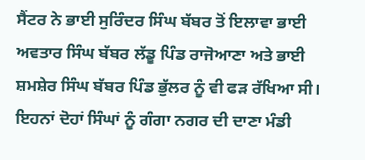ਸੈਂਟਰ ਨੇ ਭਾਈ ਸੁਰਿੰਦਰ ਸਿੰਘ ਬੱਬਰ ਤੋਂ ਇਲਾਵਾ ਭਾਈ ਅਵਤਾਰ ਸਿੰਘ ਬੱਬਰ ਲੱਡੂ ਪਿੰਡ ਰਾਜੋਆਣਾ ਅਤੇ ਭਾਈ ਸ਼ਮਸ਼ੇਰ ਸਿੰਘ ਬੱਬਰ ਪਿੰਡ ਭੁੱਲਰ ਨੂੰ ਵੀ ਫੜ ਰੱਖਿਆ ਸੀ।  ਇਹਨਾਂ ਦੋਹਾਂ ਸਿੰਘਾਂ ਨੂੰ ਗੰਗਾ ਨਗਰ ਦੀ ਦਾਣਾ ਮੰਡੀ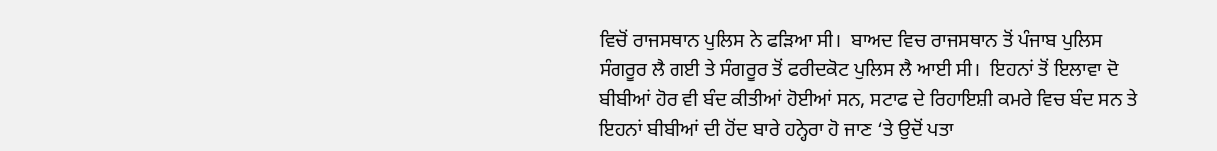ਵਿਚੋਂ ਰਾਜਸਥਾਨ ਪੁਲਿਸ ਨੇ ਫੜਿਆ ਸੀ।  ਬਾਅਦ ਵਿਚ ਰਾਜਸਥਾਨ ਤੋਂ ਪੰਜਾਬ ਪੁਲਿਸ ਸੰਗਰੂਰ ਲੈ ਗਈ ਤੇ ਸੰਗਰੂਰ ਤੋਂ ਫਰੀਦਕੋਟ ਪੁਲਿਸ ਲੈ ਆਈ ਸੀ।  ਇਹਨਾਂ ਤੋਂ ਇਲਾਵਾ ਦੋ ਬੀਬੀਆਂ ਹੋਰ ਵੀ ਬੰਦ ਕੀਤੀਆਂ ਹੋਈਆਂ ਸਨ, ਸਟਾਫ ਦੇ ਰਿਹਾਇਸ਼ੀ ਕਮਰੇ ਵਿਚ ਬੰਦ ਸਨ ਤੇ ਇਹਨਾਂ ਬੀਬੀਆਂ ਦੀ ਹੋਂਦ ਬਾਰੇ ਹਨ੍ਹੇਰਾ ਹੋ ਜਾਣ ‘ਤੇ ਉਦੋਂ ਪਤਾ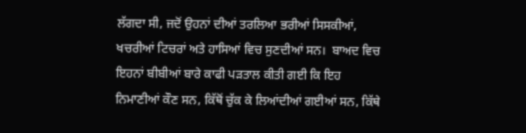ਲੱਗਦਾ ਸੀ, ਜਦੋਂ ਉਹਨਾਂ ਦੀਆਂ ਤਰਲਿਆ ਭਰੀਆਂ ਸਿਸਕੀਆਂ, ਖਚਰੀਆਂ ਟਿਚਰਾਂ ਅਤੇ ਹਾਸਿਆਂ ਵਿਚ ਸੁਣਦੀਆਂ ਸਨ।  ਬਾਅਦ ਵਿਚ ਇਹਨਾਂ ਬੀਬੀਆਂ ਬਾਰੇ ਕਾਫੀ ਪੜਤਾਲ ਕੀਤੀ ਗਈ ਕਿ ਇਹ ਨਿਮਾਣੀਆਂ ਕੌਣ ਸਨ, ਕਿੱਥੋਂ ਚੁੱਕ ਕੇ ਲਿਆਂਦੀਆਂ ਗਈਆਂ ਸਨ, ਕਿੱਥੇ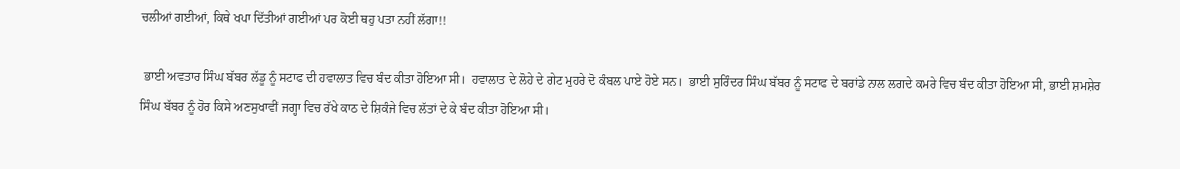ਚਲੀਆਂ ਗਈਆਂ, ਕਿਥੇ ਖਪਾ ਦਿੱਤੀਆਂ ਗਈਆਂ ਪਰ ਕੋਈ ਥਹੁ ਪਤਾ ਨਹੀਂ ਲੱਗਾ!!

 ਭਾਈ ਅਵਤਾਰ ਸਿੰਘ ਬੱਬਰ ਲੱਡੂ ਨੂੰ ਸਟਾਫ ਦੀ ਹਵਾਲਾਤ ਵਿਚ ਬੰਦ ਕੀਤਾ ਹੋਇਆ ਸੀ।  ਹਵਾਲਾਤ ਦੇ ਲੋਹੇ ਦੇ ਗੇਟ ਮੁਹਰੇ ਦੋ ਕੰਬਲ ਪਾਏ ਹੋਏ ਸਨ।  ਭਾਈ ਸੁਰਿੰਦਰ ਸਿੰਘ ਬੱਬਰ ਨੂੰ ਸਟਾਫ ਦੇ ਬਰਾਂਡੇ ਨਾਲ ਲਗਦੇ ਕਮਰੇ ਵਿਚ ਬੰਦ ਕੀਤਾ ਹੋਇਆ ਸੀ, ਭਾਈ ਸ਼ਮਸ਼ੇਰ ਸਿੰਘ ਬੱਬਰ ਨੂੰ ਹੋਰ ਕਿਸੇ ਅਣਸੁਖਾਵੀਂ ਜਗ੍ਹਾ ਵਿਚ ਰੱਖੇ ਕਾਠ ਦੇ ਸ਼ਿਕੰਜੇ ਵਿਚ ਲੱਤਾਂ ਦੇ ਕੇ ਬੰਦ ਕੀਤਾ ਹੋਇਆ ਸੀ।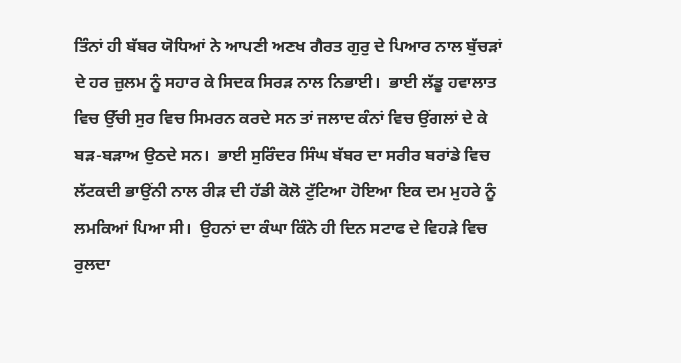ਤਿੰਨਾਂ ਹੀ ਬੱਬਰ ਯੋਧਿਆਂ ਨੇ ਆਪਣੀ ਅਣਖ ਗੈਰਤ ਗੁਰੁ ਦੇ ਪਿਆਰ ਨਾਲ ਬੁੱਚੜਾਂ ਦੇ ਹਰ ਜ਼ੁਲਮ ਨੂੰ ਸਹਾਰ ਕੇ ਸਿਦਕ ਸਿਰੜ ਨਾਲ ਨਿਭਾਈ।  ਭਾਈ ਲੱਡੂ ਹਵਾਲਾਤ ਵਿਚ ਉੱਚੀ ਸੁਰ ਵਿਚ ਸਿਮਰਨ ਕਰਦੇ ਸਨ ਤਾਂ ਜਲਾਦ ਕੰਨਾਂ ਵਿਚ ਉਂਗਲਾਂ ਦੇ ਕੇ ਬੜ-ਬੜਾਅ ਉਠਦੇ ਸਨ।  ਭਾਈ ਸੁਰਿੰਦਰ ਸਿੰਘ ਬੱਬਰ ਦਾ ਸਰੀਰ ਬਰਾਂਡੇ ਵਿਚ ਲੱਟਕਦੀ ਭਾਉਂਨੀ ਨਾਲ ਰੀੜ ਦੀ ਹੱਡੀ ਕੋਲੋ ਟੁੱਟਿਆ ਹੋਇਆ ਇਕ ਦਮ ਮੁਹਰੇ ਨੂੰ ਲਮਕਿਆਂ ਪਿਆ ਸੀ।  ਉਹਨਾਂ ਦਾ ਕੰਘਾ ਕਿੰਨੇ ਹੀ ਦਿਨ ਸਟਾਫ ਦੇ ਵਿਹੜੇ ਵਿਚ ਰੁਲਦਾ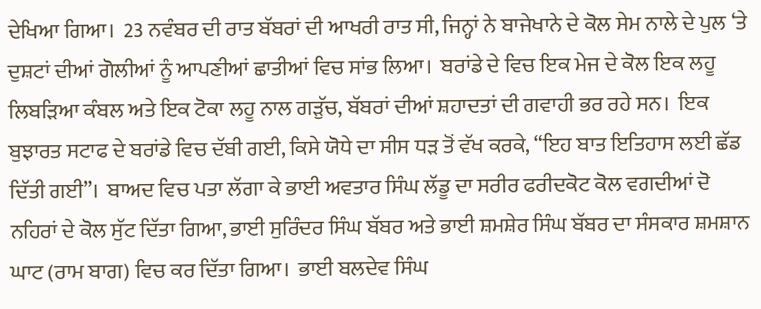ਦੇਖਿਆ ਗਿਆ।  23 ਨਵੰਬਰ ਦੀ ਰਾਤ ਬੱਬਰਾਂ ਦੀ ਆਖਰੀ ਰਾਤ ਸੀ, ਜਿਨ੍ਹਾਂ ਨੇ ਬਾਜੇਖਾਨੇ ਦੇ ਕੋਲ ਸੇਮ ਨਾਲੇ ਦੇ ਪੁਲ ‘ਤੇ ਦੁਸ਼ਟਾਂ ਦੀਆਂ ਗੋਲੀਆਂ ਨੂੰ ਆਪਣੀਆਂ ਛਾਤੀਆਂ ਵਿਚ ਸਾਂਭ ਲਿਆ।  ਬਰਾਂਡੇ ਦੇ ਵਿਚ ਇਕ ਮੇਜ ਦੇ ਕੋਲ ਇਕ ਲਹੂ ਲਿਬੜਿਆ ਕੰਬਲ ਅਤੇ ਇਕ ਟੋਕਾ ਲਹੂ ਨਾਲ ਗੜੁੱਚ, ਬੱਬਰਾਂ ਦੀਆਂ ਸ਼ਹਾਦਤਾਂ ਦੀ ਗਵਾਹੀ ਭਰ ਰਹੇ ਸਨ।  ਇਕ ਬੁਝਾਰਤ ਸਟਾਫ ਦੇ ਬਰਾਂਡੇ ਵਿਚ ਦੱਬੀ ਗਈ, ਕਿਸੇ ਯੋਧੇ ਦਾ ਸੀਸ ਧੜ ਤੋਂ ਵੱਖ ਕਰਕੇ, “ਇਹ ਬਾਤ ਇਤਿਹਾਸ ਲਈ ਛੱਡ ਦਿੱਤੀ ਗਈ”।  ਬਾਅਦ ਵਿਚ ਪਤਾ ਲੱਗਾ ਕੇ ਭਾਈ ਅਵਤਾਰ ਸਿੰਘ ਲੱਡੂ ਦਾ ਸਰੀਰ ਫਰੀਦਕੋਟ ਕੋਲ ਵਗਦੀਆਂ ਦੋ ਨਹਿਰਾਂ ਦੇ ਕੋਲ ਸੁੱਟ ਦਿੱਤਾ ਗਿਆ, ਭਾਈ ਸੁਰਿੰਦਰ ਸਿੰਘ ਬੱਬਰ ਅਤੇ ਭਾਈ ਸ਼ਮਸ਼ੇਰ ਸਿੰਘ ਬੱਬਰ ਦਾ ਸੰਸਕਾਰ ਸ਼ਮਸ਼ਾਨ ਘਾਟ (ਰਾਮ ਬਾਗ) ਵਿਚ ਕਰ ਦਿੱਤਾ ਗਿਆ।  ਭਾਈ ਬਲਦੇਵ ਸਿੰਘ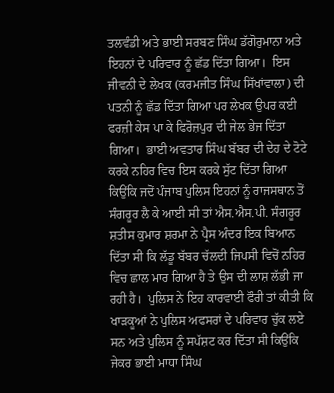ਤਲਵੰਡੀ ਅਤੇ ਭਾਈ ਸਰਬਣ ਸਿੰਘ ਡੱਗੋਰੁਮਾਨਾ ਅਤੇ ਇਹਨਾਂ ਦੇ ਪਰਿਵਾਰ ਨੂੰ ਛੱਡ ਦਿੱਤਾ ਗਿਆ।  ਇਸ ਜੀਵਨੀ ਦੇ ਲੇਖਕ (ਕਰਮਜੀਤ ਸਿੰਘ ਸਿੱਖਾਂਵਾਲਾ) ਦੀ ਪਤਨੀ ਨੂੰ ਛੱਡ ਦਿੱਤਾ ਗਿਆ ਪਰ ਲੇਖਕ ਉਪਰ ਕਈ ਫਰਜ਼ੀ ਕੇਸ ਪਾ ਕੇ ਫਿਰੋਜ਼ਪੁਰ ਦੀ ਜੇਲ ਭੇਜ ਦਿੱਤਾ ਗਿਆ।  ਭਾਈ ਅਵਤਾਰ ਸਿੰਘ ਬੱਬਰ ਦੀ ਦੇਹ ਦੇ ਟੋਟੇ ਕਰਕੇ ਨਹਿਰ ਵਿਚ ਇਸ ਕਰਕੇ ਸੁੱਟ ਦਿੱਤਾ ਗਿਆ ਕਿਉਂਕਿ ਜਦੋਂ ਪੰਜਾਬ ਪੁਲਿਸ ਇਹਨਾਂ ਨੂੰ ਰਾਜਸਥਾਨ ਤੋਂ ਸੰਗਰੂਰ ਲੈ ਕੇ ਆਈ ਸੀ ਤਾਂ ਐਸ.ਐਸ.ਪੀ. ਸੰਗਰੂਰ ਸ਼ਤੀਸ ਕੁਮਾਰ ਸ਼ਰਮਾ ਨੇ ਪ੍ਰੈਸ ਅੰਦਰ ਇਕ ਬਿਆਨ ਦਿੱਤਾ ਸੀ ਕਿ ਲੱਡੂ ਬੱਬਰ ਚੱਲਦੀ ਜਿਪਸੀ ਵਿਚੋਂ ਨਹਿਰ ਵਿਚ ਛਾਲ ਮਾਰ ਗਿਆ ਹੈ ਤੇ ਉਸ ਦੀ ਲਾਸ਼ ਲੱਭੀ ਜਾ ਰਹੀ ਹੈ।  ਪੁਲਿਸ ਨੇ ਇਹ ਕਾਰਵਾਈ ਫੌਰੀ ਤਾਂ ਕੀਤੀ ਕਿ ਖਾੜਕੂਆਂ ਨੇ ਪੁਲਿਸ ਅਫਸਰਾਂ ਦੇ ਪਰਿਵਾਰ ਚੁੱਕ ਲਏ ਸਨ ਅਤੇ ਪੁਲਿਸ ਨੂੰ ਸਪੱਸ਼ਟ ਕਰ ਦਿੱਤਾ ਸੀ ਕਿਉਂਕਿ ਜੇਕਰ ਭਾਈ ਮਾਧਾ ਸਿੰਘ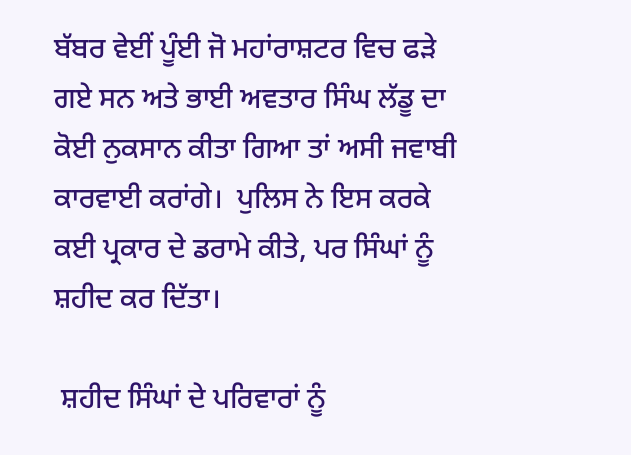ਬੱਬਰ ਵੇਈਂ ਪੂੰਈ ਜੋ ਮਹਾਂਰਾਸ਼ਟਰ ਵਿਚ ਫੜੇ ਗਏ ਸਨ ਅਤੇ ਭਾਈ ਅਵਤਾਰ ਸਿੰਘ ਲੱਡੂ ਦਾ ਕੋਈ ਨੁਕਸਾਨ ਕੀਤਾ ਗਿਆ ਤਾਂ ਅਸੀ ਜਵਾਬੀ ਕਾਰਵਾਈ ਕਰਾਂਗੇ।  ਪੁਲਿਸ ਨੇ ਇਸ ਕਰਕੇ ਕਈ ਪ੍ਰਕਾਰ ਦੇ ਡਰਾਮੇ ਕੀਤੇ, ਪਰ ਸਿੰਘਾਂ ਨੂੰ ਸ਼ਹੀਦ ਕਰ ਦਿੱਤਾ।

 ਸ਼ਹੀਦ ਸਿੰਘਾਂ ਦੇ ਪਰਿਵਾਰਾਂ ਨੂੰ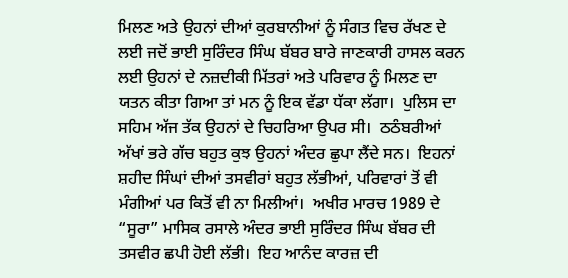ਮਿਲਣ ਅਤੇ ਉਹਨਾਂ ਦੀਆਂ ਕੁਰਬਾਨੀਆਂ ਨੂੰ ਸੰਗਤ ਵਿਚ ਰੱਖਣ ਦੇ ਲਈ ਜਦੋਂ ਭਾਈ ਸੁਰਿੰਦਰ ਸਿੰਘ ਬੱਬਰ ਬਾਰੇ ਜਾਣਕਾਰੀ ਹਾਸਲ ਕਰਨ ਲਈ ਉਹਨਾਂ ਦੇ ਨਜ਼ਦੀਕੀ ਮਿੱਤਰਾਂ ਅਤੇ ਪਰਿਵਾਰ ਨੂੰ ਮਿਲਣ ਦਾ ਯਤਨ ਕੀਤਾ ਗਿਆ ਤਾਂ ਮਨ ਨੂੰ ਇਕ ਵੱਡਾ ਧੱਕਾ ਲੱਗਾ।  ਪੁਲਿਸ ਦਾ ਸਹਿਮ ਅੱਜ ਤੱਕ ਉਹਨਾਂ ਦੇ ਚਿਹਰਿਆ ਉਪਰ ਸੀ।  ਠਠੰਬਰੀਆਂ ਅੱਖਾਂ ਭਰੇ ਗੱਚ ਬਹੁਤ ਕੁਝ ਉਹਨਾਂ ਅੰਦਰ ਛੁਪਾ ਲੈਂਦੇ ਸਨ।  ਇਹਨਾਂ ਸ਼ਹੀਦ ਸਿੰਘਾਂ ਦੀਆਂ ਤਸਵੀਰਾਂ ਬਹੁਤ ਲੱਭੀਆਂ, ਪਰਿਵਾਰਾਂ ਤੋਂ ਵੀ ਮੰਗੀਆਂ ਪਰ ਕਿਤੋਂ ਵੀ ਨਾ ਮਿਲੀਆਂ।  ਅਖੀਰ ਮਾਰਚ 1989 ਦੇ “ਸੂਰਾ” ਮਾਸਿਕ ਰਸਾਲੇ ਅੰਦਰ ਭਾਈ ਸੁਰਿੰਦਰ ਸਿੰਘ ਬੱਬਰ ਦੀ ਤਸਵੀਰ ਛਪੀ ਹੋਈ ਲੱਭੀ।  ਇਹ ਆਨੰਦ ਕਾਰਜ਼ ਦੀ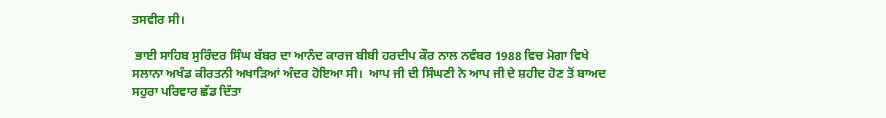ਤਸਵੀਰ ਸੀ।

 ਭਾਈ ਸਾਹਿਬ ਸੁਰਿੰਦਰ ਸਿੰਘ ਬੱਬਰ ਦਾ ਆਨੰਦ ਕਾਰਜ ਬੀਬੀ ਹਰਦੀਪ ਕੌਰ ਨਾਲ ਨਵੰਬਰ 1988 ਵਿਚ ਮੋਗਾ ਵਿਖੇ ਸਲਾਨਾ ਅਖੰਡ ਕੀਰਤਨੀ ਅਖਾੜਿਆਂ ਅੰਦਰ ਹੋਇਆ ਸੀ।  ਆਪ ਜੀ ਦੀ ਸਿੰਘਣੀ ਨੇ ਆਪ ਜੀ ਦੇ ਸ਼ਹੀਦ ਹੋਣ ਤੋਂ ਬਾਅਦ ਸਹੁਰਾ ਪਰਿਵਾਰ ਛੱਡ ਦਿੱਤਾ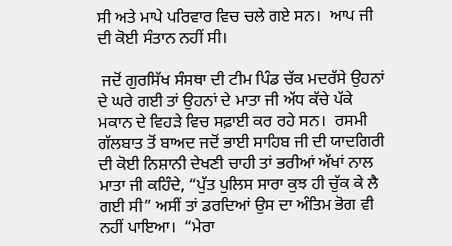ਸੀ ਅਤੇ ਮਾਪੇ ਪਰਿਵਾਰ ਵਿਚ ਚਲੇ ਗਏ ਸਨ।  ਆਪ ਜੀ ਦੀ ਕੋਈ ਸੰਤਾਨ ਨਹੀਂ ਸੀ।

 ਜਦੋਂ ਗੁਰਸਿੱਖ ਸੰਸਥਾ ਦੀ ਟੀਮ ਪਿੰਡ ਚੱਕ ਮਦਰੱਸੇ ਉਹਨਾਂ ਦੇ ਘਰੇ ਗਈ ਤਾਂ ਉਹਨਾਂ ਦੇ ਮਾਤਾ ਜੀ ਅੱਧ ਕੱਚੇ ਪੱਕੇ ਮਕਾਨ ਦੇ ਵਿਹੜੇ ਵਿਚ ਸਫ਼ਾਈ ਕਰ ਰਹੇ ਸਨ।  ਰਸਮੀ ਗੱਲਬਾਤ ਤੋਂ ਬਾਅਦ ਜਦੋਂ ਭਾਈ ਸਾਹਿਬ ਜੀ ਦੀ ਯਾਦਗਿਰੀ ਦੀ ਕੋਈ ਨਿਸ਼ਾਨੀ ਦੇਖਣੀ ਚਾਹੀ ਤਾਂ ਭਰੀਆਂ ਅੱਖਾਂ ਨਾਲ ਮਾਤਾ ਜੀ ਕਹਿੰਦੇ, “ਪੁੱਤ ਪੁਲਿਸ ਸਾਰਾ ਕੁਝ ਹੀ ਚੁੱਕ ਕੇ ਲੈ ਗਈ ਸੀ” ਅਸੀਂ ਤਾਂ ਡਰਦਿਆਂ ਉਸ ਦਾ ਅੰਤਿਮ ਭੋਗ ਵੀ ਨਹੀਂ ਪਾਇਆ।  “ਮੇਰਾ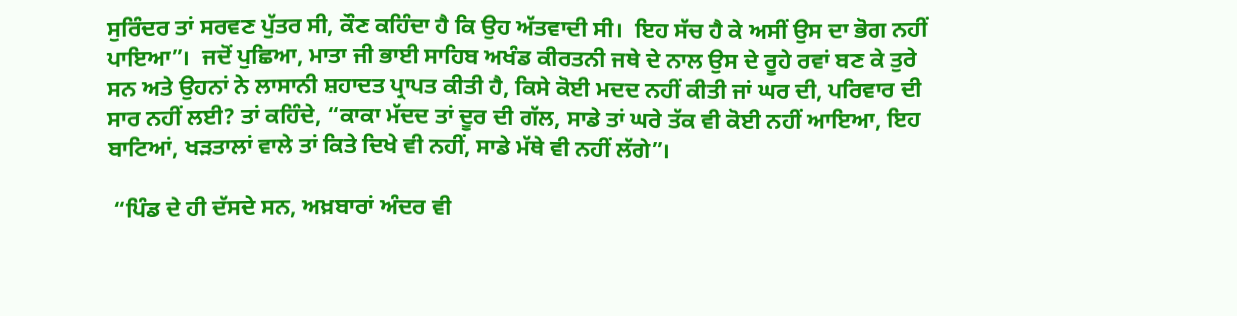ਸੁਰਿੰਦਰ ਤਾਂ ਸਰਵਣ ਪੁੱਤਰ ਸੀ, ਕੌਣ ਕਹਿੰਦਾ ਹੈ ਕਿ ਉਹ ਅੱਤਵਾਦੀ ਸੀ।  ਇਹ ਸੱਚ ਹੈ ਕੇ ਅਸੀਂ ਉਸ ਦਾ ਭੋਗ ਨਹੀਂ ਪਾਇਆ”।  ਜਦੋਂ ਪੁਛਿਆ, ਮਾਤਾ ਜੀ ਭਾਈ ਸਾਹਿਬ ਅਖੰਡ ਕੀਰਤਨੀ ਜਥੇ ਦੇ ਨਾਲ ਉਸ ਦੇ ਰੂਹੇ ਰਵਾਂ ਬਣ ਕੇ ਤੁਰੇ ਸਨ ਅਤੇ ਉਹਨਾਂ ਨੇ ਲਾਸਾਨੀ ਸ਼ਹਾਦਤ ਪ੍ਰਾਪਤ ਕੀਤੀ ਹੈ, ਕਿਸੇ ਕੋਈ ਮਦਦ ਨਹੀਂ ਕੀਤੀ ਜਾਂ ਘਰ ਦੀ, ਪਰਿਵਾਰ ਦੀ ਸਾਰ ਨਹੀਂ ਲਈ? ਤਾਂ ਕਹਿੰਦੇ, “ਕਾਕਾ ਮੱਦਦ ਤਾਂ ਦੂਰ ਦੀ ਗੱਲ, ਸਾਡੇ ਤਾਂ ਘਰੇ ਤੱਕ ਵੀ ਕੋਈ ਨਹੀਂ ਆਇਆ, ਇਹ ਬਾਟਿਆਂ, ਖੜਤਾਲਾਂ ਵਾਲੇ ਤਾਂ ਕਿਤੇ ਦਿਖੇ ਵੀ ਨਹੀਂ, ਸਾਡੇ ਮੱਥੇ ਵੀ ਨਹੀਂ ਲੱਗੇ”।

 “ਪਿੰਡ ਦੇ ਹੀ ਦੱਸਦੇ ਸਨ, ਅਖ਼ਬਾਰਾਂ ਅੰਦਰ ਵੀ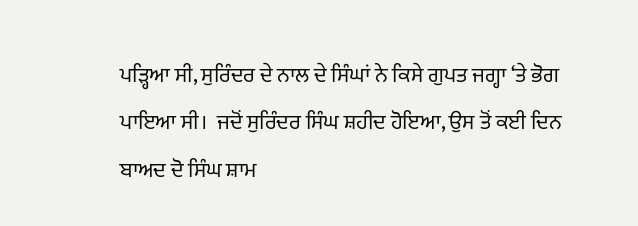ਪੜ੍ਹਿਆ ਸੀ, ਸੁਰਿੰਦਰ ਦੇ ਨਾਲ ਦੇ ਸਿੰਘਾਂ ਨੇ ਕਿਸੇ ਗੁਪਤ ਜਗ੍ਹਾ ‘ਤੇ ਭੋਗ ਪਾਇਆ ਸੀ।  ਜਦੋਂ ਸੁਰਿੰਦਰ ਸਿੰਘ ਸ਼ਹੀਦ ਹੋਇਆ, ਉਸ ਤੋਂ ਕਈ ਦਿਨ ਬਾਅਦ ਦੋ ਸਿੰਘ ਸ਼ਾਮ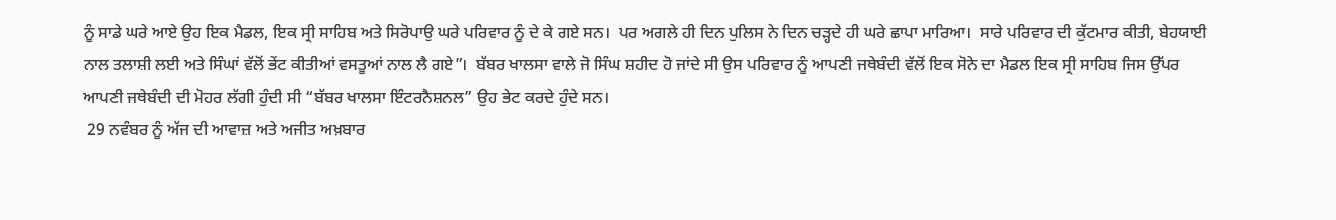ਨੂੰ ਸਾਡੇ ਘਰੇ ਆਏ ਉਹ ਇਕ ਮੈਡਲ, ਇਕ ਸ੍ਰੀ ਸਾਹਿਬ ਅਤੇ ਸਿਰੋਪਾਉ ਘਰੇ ਪਰਿਵਾਰ ਨੂੰ ਦੇ ਕੇ ਗਏ ਸਨ।  ਪਰ ਅਗਲੇ ਹੀ ਦਿਨ ਪੁਲਿਸ ਨੇ ਦਿਨ ਚੜ੍ਹਦੇ ਹੀ ਘਰੇ ਛਾਪਾ ਮਾਰਿਆ।  ਸਾਰੇ ਪਰਿਵਾਰ ਦੀ ਕੁੱਟਮਾਰ ਕੀਤੀ, ਬੇਹਯਾਈ ਨਾਲ ਤਲਾਸ਼ੀ ਲਈ ਅਤੇ ਸਿੰਘਾਂ ਵੱਲੋਂ ਭੇਂਟ ਕੀਤੀਆਂ ਵਸਤੂਆਂ ਨਾਲ ਲੈ ਗਏ”।  ਬੱਬਰ ਖਾਲਸਾ ਵਾਲੇ ਜੋ ਸਿੰਘ ਸ਼ਹੀਦ ਹੋ ਜਾਂਦੇ ਸੀ ਉਸ ਪਰਿਵਾਰ ਨੂੰ ਆਪਣੀ ਜਥੇਬੰਦੀ ਵੱਲੋਂ ਇਕ ਸੋਨੇ ਦਾ ਮੈਡਲ ਇਕ ਸ੍ਰੀ ਸਾਹਿਬ ਜਿਸ ਉੱਪਰ ਆਪਣੀ ਜਥੇਬੰਦੀ ਦੀ ਮੋਹਰ ਲੱਗੀ ਹੁੰਦੀ ਸੀ “ਬੱਬਰ ਖਾਲਸਾ ਇੰਟਰਨੈਸ਼ਨਲ” ਉਹ ਭੇਟ ਕਰਦੇ ਹੁੰਦੇ ਸਨ।
 29 ਨਵੰਬਰ ਨੂੰ ਅੱਜ ਦੀ ਆਵਾਜ਼ ਅਤੇ ਅਜੀਤ ਅਖ਼ਬਾਰ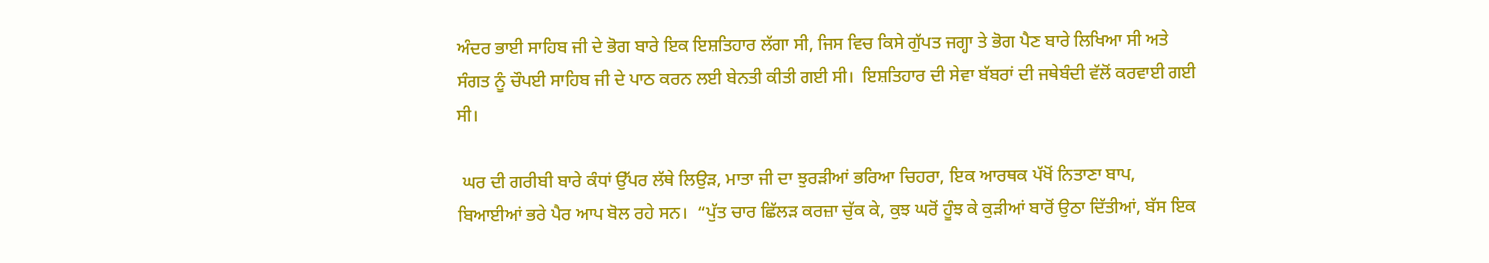ਅੰਦਰ ਭਾਈ ਸਾਹਿਬ ਜੀ ਦੇ ਭੋਗ ਬਾਰੇ ਇਕ ਇਸ਼ਤਿਹਾਰ ਲੱਗਾ ਸੀ, ਜਿਸ ਵਿਚ ਕਿਸੇ ਗੁੱਪਤ ਜਗ੍ਹਾ ਤੇ ਭੋਗ ਪੈਣ ਬਾਰੇ ਲਿਖਿਆ ਸੀ ਅਤੇ ਸੰਗਤ ਨੂੰ ਚੌਪਈ ਸਾਹਿਬ ਜੀ ਦੇ ਪਾਠ ਕਰਨ ਲਈ ਬੇਨਤੀ ਕੀਤੀ ਗਈ ਸੀ।  ਇਸ਼ਤਿਹਾਰ ਦੀ ਸੇਵਾ ਬੱਬਰਾਂ ਦੀ ਜਥੇਬੰਦੀ ਵੱਲੋਂ ਕਰਵਾਈ ਗਈ ਸੀ।

 ਘਰ ਦੀ ਗਰੀਬੀ ਬਾਰੇ ਕੰਧਾਂ ਉੱਪਰ ਲੱਥੇ ਲਿਉੜ, ਮਾਤਾ ਜੀ ਦਾ ਝੁਰੜੀਆਂ ਭਰਿਆ ਚਿਹਰਾ, ਇਕ ਆਰਥਕ ਪੱਖੋਂ ਨਿਤਾਣਾ ਬਾਪ, ਬਿਆਈਆਂ ਭਰੇ ਪੈਰ ਆਪ ਬੋਲ ਰਹੇ ਸਨ।  “ਪੁੱਤ ਚਾਰ ਛਿੱਲੜ ਕਰਜ਼ਾ ਚੁੱਕ ਕੇ, ਕੁਝ ਘਰੋਂ ਹੂੰਝ ਕੇ ਕੁੜੀਆਂ ਬਾਰੋਂ ਉਠਾ ਦਿੱਤੀਆਂ, ਬੱਸ ਇਕ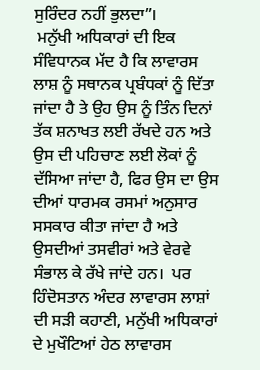ਸੁਰਿੰਦਰ ਨਹੀਂ ਭੁਲਦਾ”।
 ਮਨੁੱਖੀ ਅਧਿਕਾਰਾਂ ਦੀ ਇਕ ਸੰਵਿਧਾਨਕ ਮੱਦ ਹੈ ਕਿ ਲਾਵਾਰਸ ਲਾਸ਼ ਨੂੰ ਸਥਾਨਕ ਪ੍ਰਬੰਧਕਾਂ ਨੂੰ ਦਿੱਤਾ ਜਾਂਦਾ ਹੈ ਤੇ ਉਹ ਉਸ ਨੂੰ ਤਿੰਨ ਦਿਨਾਂ ਤੱਕ ਸ਼ਨਾਖਤ ਲਈ ਰੱਖਦੇ ਹਨ ਅਤੇ ਉਸ ਦੀ ਪਹਿਚਾਣ ਲਈ ਲੋਕਾਂ ਨੂੰ ਦੱਸਿਆ ਜਾਂਦਾ ਹੈ, ਫਿਰ ਉਸ ਦਾ ਉਸ ਦੀਆਂ ਧਾਰਮਕ ਰਸਮਾਂ ਅਨੁਸਾਰ ਸਸਕਾਰ ਕੀਤਾ ਜਾਂਦਾ ਹੈ ਅਤੇ ਉਸਦੀਆਂ ਤਸਵੀਰਾਂ ਅਤੇ ਵੇਰਵੇ ਸੰਭਾਲ ਕੇ ਰੱਖੇ ਜਾਂਦੇ ਹਨ।  ਪਰ ਹਿੰਦੋਸਤਾਨ ਅੰਦਰ ਲਾਵਾਰਸ ਲਾਸ਼ਾਂ ਦੀ ਸੜੀ ਕਹਾਣੀ, ਮਨੁੱਖੀ ਅਧਿਕਾਰਾਂ ਦੇ ਮੁਖੌਟਿਆਂ ਹੇਠ ਲਾਵਾਰਸ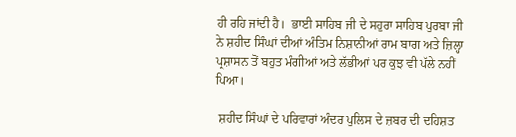ਹੀ ਰਹਿ ਜਾਂਦੀ ਹੈ।  ਭਾਈ ਸਾਹਿਬ ਜੀ ਦੇ ਸਹੁਰਾ ਸਾਹਿਬ ਪੁਰਬਾ ਜੀ ਨੇ ਸ਼ਹੀਦ ਸਿੰਘਾਂ ਦੀਆਂ ਅੰਤਿਮ ਨਿਸ਼ਾਨੀਆਂ ਰਾਮ ਬਾਗ ਅਤੇ ਜ਼ਿਲ੍ਹਾ ਪ੍ਰਸ਼ਾਸਨ ਤੋਂ ਬਹੁਤ ਮੰਗੀਆਂ ਅਤੇ ਲੱਭੀਆਂ ਪਰ ਕੁਝ ਵੀ ਪੱਲੇ ਨਹੀਂ ਪਿਆ।

 ਸ਼ਹੀਦ ਸਿੰਘਾਂ ਦੇ ਪਰਿਵਾਰਾਂ ਅੰਦਰ ਪੁਲਿਸ ਦੇ ਜ਼ਬਰ ਦੀ ਦਹਿਸ਼ਤ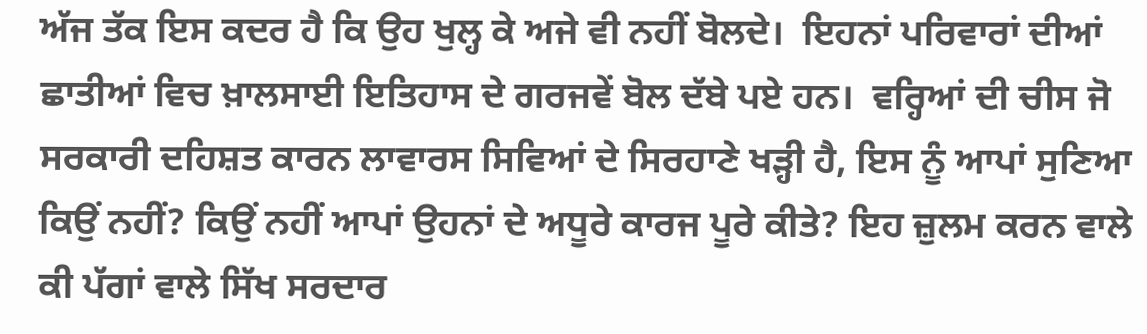ਅੱਜ ਤੱਕ ਇਸ ਕਦਰ ਹੈ ਕਿ ਉਹ ਖੁਲ੍ਹ ਕੇ ਅਜੇ ਵੀ ਨਹੀਂ ਬੋਲਦੇ।  ਇਹਨਾਂ ਪਰਿਵਾਰਾਂ ਦੀਆਂ ਛਾਤੀਆਂ ਵਿਚ ਖ਼ਾਲਸਾਈ ਇਤਿਹਾਸ ਦੇ ਗਰਜਵੇਂ ਬੋਲ ਦੱਬੇ ਪਏ ਹਨ।  ਵਰ੍ਹਿਆਂ ਦੀ ਚੀਸ ਜੋ ਸਰਕਾਰੀ ਦਹਿਸ਼ਤ ਕਾਰਨ ਲਾਵਾਰਸ ਸਿਵਿਆਂ ਦੇ ਸਿਰਹਾਣੇ ਖੜ੍ਹੀ ਹੈ, ਇਸ ਨੂੰ ਆਪਾਂ ਸੁਣਿਆ ਕਿਉਂ ਨਹੀਂ? ਕਿਉਂ ਨਹੀਂ ਆਪਾਂ ਉਹਨਾਂ ਦੇ ਅਧੂਰੇ ਕਾਰਜ ਪੂਰੇ ਕੀਤੇ? ਇਹ ਜ਼ੁਲਮ ਕਰਨ ਵਾਲੇ ਕੀ ਪੱਗਾਂ ਵਾਲੇ ਸਿੱਖ ਸਰਦਾਰ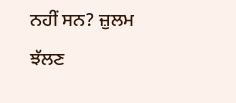ਨਹੀਂ ਸਨ? ਜ਼ੁਲਮ ਝੱਲਣ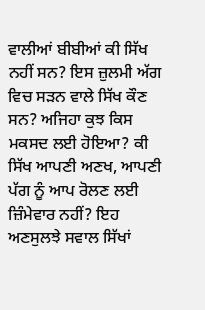ਵਾਲੀਆਂ ਬੀਬੀਆਂ ਕੀ ਸਿੱਖ ਨਹੀਂ ਸਨ? ਇਸ ਜ਼ੁਲਮੀ ਅੱਗ ਵਿਚ ਸੜਨ ਵਾਲੇ ਸਿੱਖ ਕੌਣ ਸਨ? ਅਜਿਹਾ ਕੁਝ ਕਿਸ ਮਕਸਦ ਲਈ ਹੋਇਆ? ਕੀ ਸਿੱਖ ਆਪਣੀ ਅਣਖ, ਆਪਣੀ ਪੱਗ ਨੂੰ ਆਪ ਰੋਲਣ ਲਈ ਜ਼ਿੰਮੇਵਾਰ ਨਹੀਂ? ਇਹ ਅਣਸੁਲਝੇ ਸਵਾਲ ਸਿੱਖਾਂ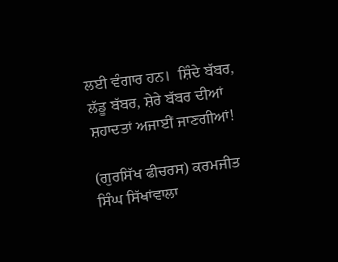ਲਈ ਵੰਗਾਰ ਹਨ।  ਸ਼ਿੰਦੇ ਬੱਬਰ, ਲੱਡੂ ਬੱਬਰ, ਸ਼ੇਰੇ ਬੱਬਰ ਦੀਆਂ ਸ਼ਹਾਦਤਾਂ ਅਜਾਈਂ ਜਾਣਗੀਆਂ!

(ਗੁਰਸਿੱਖ ਫੀਚਰਸ) ਕਰਮਜੀਤ ਸਿੰਘ ਸਿੱਖਾਂਵਾਲਾ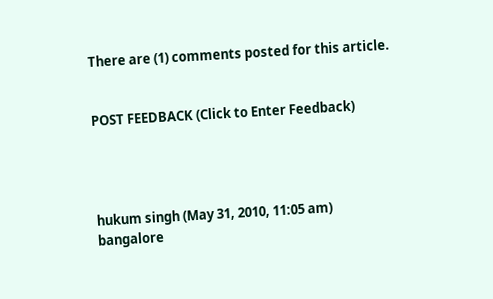There are (1) comments posted for this article.


POST FEEDBACK (Click to Enter Feedback)




hukum singh (May 31, 2010, 11:05 am)
bangalore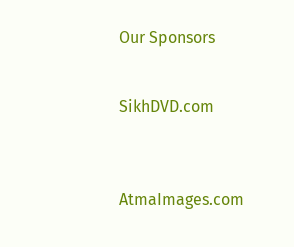Our Sponsors


SikhDVD.com



AtmaImages.com